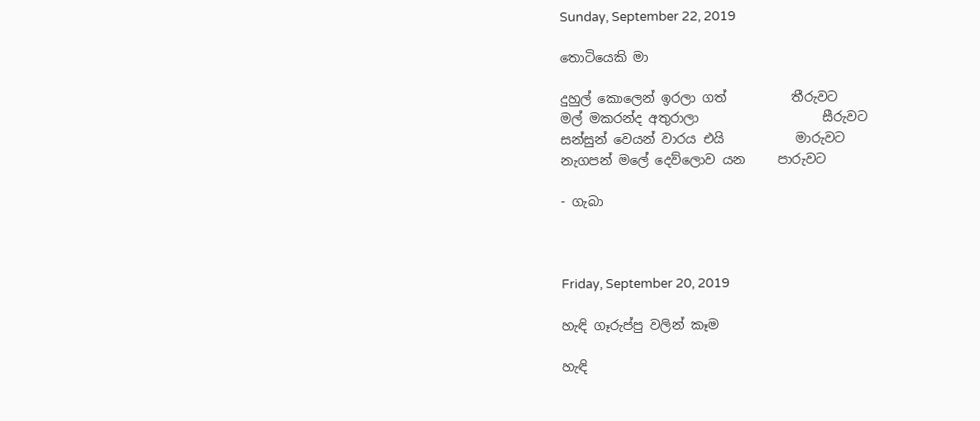Sunday, September 22, 2019

තොටියෙකි මා

දුහුල් කොලෙන් ඉරලා ගත්          තීරුවට
මල් මකරන්ද අතුරාලා                   සීරුවට
සන්සුන් වෙයන් වාරය එයි           මාරුවට
නැගපන් මලේ දෙව්ලොව යන     පාරුවට

- ගැබා



Friday, September 20, 2019

හැඳි ගෑරුප්පු වලින් කෑම

හැඳි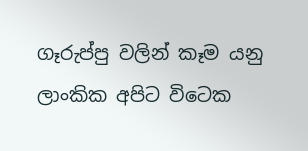ගෑරුප්පු වලින් කෑම යනු ලාංකික අපිට විටෙක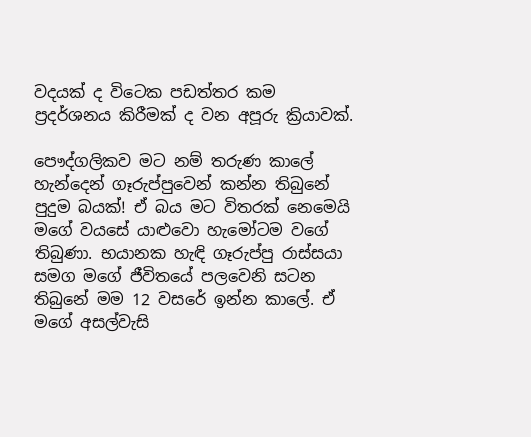වදයක් ද විටෙක පඩත්තර කම ප්‍රදර්ශනය කිරීමක් ද වන අපූරු ක්‍රියාවක්.

පෞද්ගලිකව මට නම් තරුණ කාලේ හැන්දෙන් ගෑරුප්පුවෙන් කන්න තිබුනේ පුදුම බයක්! ඒ බය මට විතරක් නෙමෙයි මගේ වයසේ යාළුවො හැමෝටම වගේ තිබුණා. භයානක හැඳි ගෑරුප්පු රාස්සයා සමග මගේ ජීවිතයේ පලවෙනි සටන තිබුනේ මම 12 වසරේ ඉන්න කාලේ. ඒ මගේ අසල්වැසි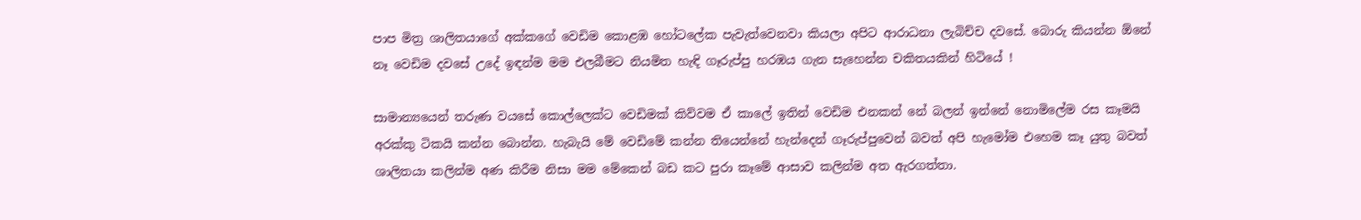පාප මිත්‍ර ශාලිතයාගේ අක්කගේ වෙඩිම කොළඹ හෝටලේක පැවැත්වෙනවා කියලා අපිට ආරාධනා ලැබිච්ච දවසේ. බොරු කියන්න ඕනේ නෑ වෙඩිම දවසේ උදේ ඉඳන්ම මම එලබීමට නියමිත හැඳි ගෑරුප්පු හරඹය ගැන සැහෙන්න චකිතයකින් හිටියේ !

සාමාන්‍යයෙන් තරුණ වයසේ කොල්ලෙක්ට වෙඩිමක් කිව්වම ඒ කාලේ ඉතින් වෙඩිම එනකන් නේ බලන් ඉන්නේ නොමිලේම රස කෑමයි අරක්කු ටිකයි කන්න බොන්න. හැබැයි මේ වෙඩිමේ කන්න තියෙන්නේ හැන්දෙන් ගෑරුප්පුවෙන් බවත් අපි හැමෝම එහෙම කෑ යුතු බවත් ශාලිතයා කලින්ම අණ කිරීම නිසා මම මේකෙන් බඩ කට පුරා කෑමේ ආසාව කලින්ම අත ඇරගත්තා.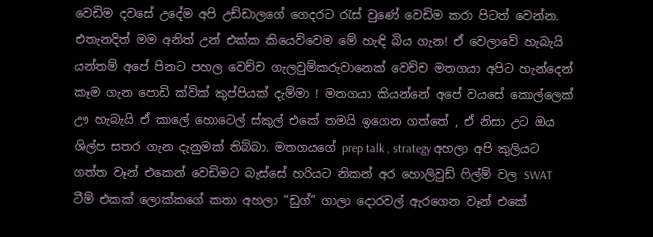වෙඩිම දවසේ උදේම අපි උඩ්ඩාලගේ ගෙදරට රැස් වුණේ වෙඩිම කරා පිටත් වෙන්න. එතැනදිත් මම අනිත් උන් එක්ක කියෙව්වෙම මේ හැඳි බිය ගැන! ඒ වෙලාවේ හැබැයි යන්තම් අපේ පිනට පහල වෙච්ච ගැලවුම්කරුවානෙක් වෙච්ච මතගයා අපිට හැන්දෙන් කෑම ගැන පොඩි ක්වික් කුප්පියක් දැම්මා ! මතගයා කියන්නේ අපේ වයසේ කොල්ලෙක් ඌ හැබැයි ඒ කාලේ හොටෙල් ස්කුල් එකේ තමයි ඉගෙන ගත්තේ , ඒ නිසා උට ඔය ශිල්ප සතර ගැන දැනුමක් තිබ්බා. මතගයගේ prep talk , strategy අහලා අපි කුලියට ගත්ත වෑන් එකෙන් වෙඩිමට බැස්සේ හරියට නිකන් අර හොලිවුඩ් ෆිල්ම් වල SWAT ටීම් එකක් ලොක්කගේ කතා අහලා “ඩුග්” ගාලා දොරවල් ඇරගෙන වෑන් එකේ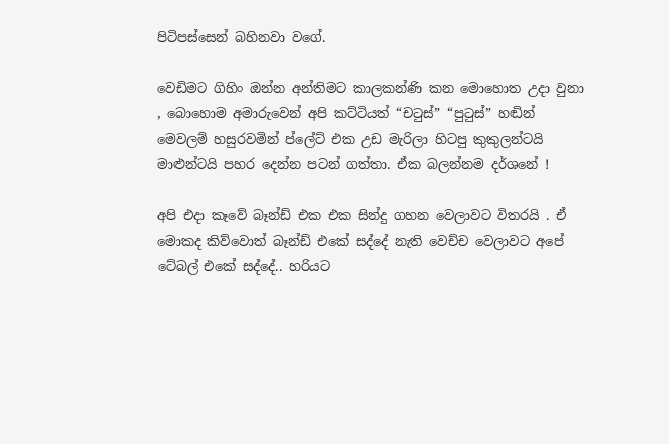පිටිපස්සෙන් බහිනවා වගේ.

වෙඩිමට ගිහිං ඔන්න අන්තිමට කාලකන්ණි කන මොහොත උදා වුනා , බොහොම අමාරුවෙන් අපි කට්ටියත් “චටුස්” “පුටුස්” හඬින් මෙවලම් හසුරවමින් ප්ලේට් එක උඩ මැරිලා හිටපු කුකුලන්ටයි මාළුන්ටයි පහර දෙන්න පටන් ගත්තා. ඒක බලන්නම දර්ශනේ !

අපි එදා කෑවේ බෑන්ඩ් එක එක සින්දු ගහන වෙලාවට විතරයි . ඒ මොකද කිව්වොත් බෑන්ඩ් එකේ සද්දේ නැති වෙච්ච වෙලාවට අපේ ටේබල් එකේ සද්දේ.. හරියට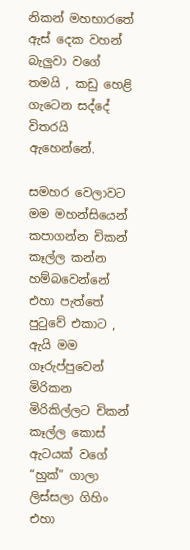නිකන් මහභාරතේ ඇස් දෙක වහන් බැලුවා වගේ තමයි , කඩු හෙළි ගැටෙන සද්දේ විතරයි ඇහෙන්නේ.

සමහර වෙලාවට මම මහන්සියෙන් කපාගන්න චිකන් කෑල්ල කන්න හම්බවෙන්නේ එහා පැත්තේ පුටුවේ එකාට , ඇයි මම ගෑරුප්පුවෙන් මිරිකන මිරිකිල්ලට චිකන් කෑල්ල කොස් ඇටයක් වගේ “හුක්” ගාලා ලිස්සලා ගිහිං එහා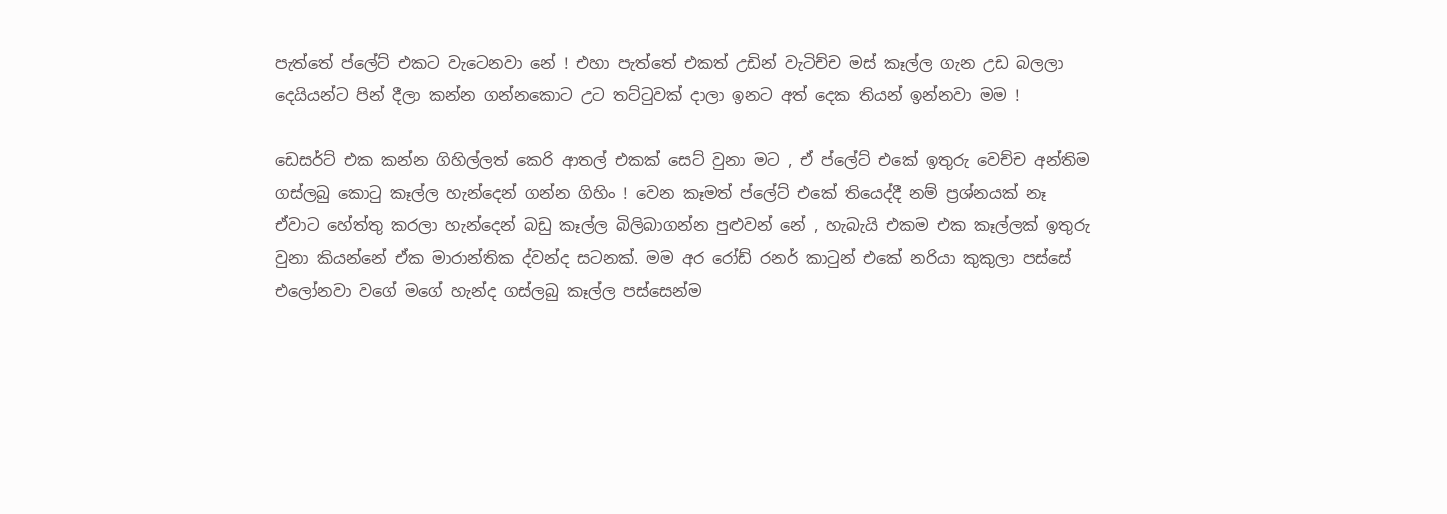පැත්තේ ප්ලේට් එකට වැටෙනවා නේ ! එහා පැත්තේ එකත් උඩින් වැටිච්ච මස් කෑල්ල ගැන උඩ බලලා දෙයියන්ට පින් දීලා කන්න ගන්නකොට උට තට්ටුවක් දාලා ඉනට අත් දෙක තියන් ඉන්නවා මම !

ඩෙසර්ට් එක කන්න ගිහිල්ලත් කෙරි ආතල් එකක් සෙට් වුනා මට , ඒ ප්ලේට් එකේ ඉතුරු වෙච්ච අන්තිම ගස්ලබු කොටු කෑල්ල හැන්දෙන් ගන්න ගිහිං ! වෙන කෑමත් ප්ලේට් එකේ තියෙද්දී නම් ප්‍රශ්නයක් නෑ ඒවාට හේත්තු කරලා හැන්දෙන් බඩු කෑල්ල බිලිබාගන්න පුළුවන් නේ , හැබැයි එකම එක කෑල්ලක් ඉතුරු වුනා කියන්නේ ඒක මාරාන්තික ද්වන්ද සටනක්. මම අර රෝඩ් රනර් කාටුන් එකේ නරියා කුකුලා පස්සේ එලෝනවා වගේ මගේ හැන්ද ගස්ලබු කෑල්ල පස්සෙන්ම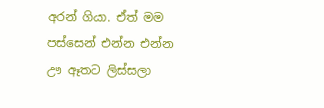අරන් ගියා. ඒත් මම පස්සෙන් එන්න එන්න ඌ ඈතට ලිස්සලා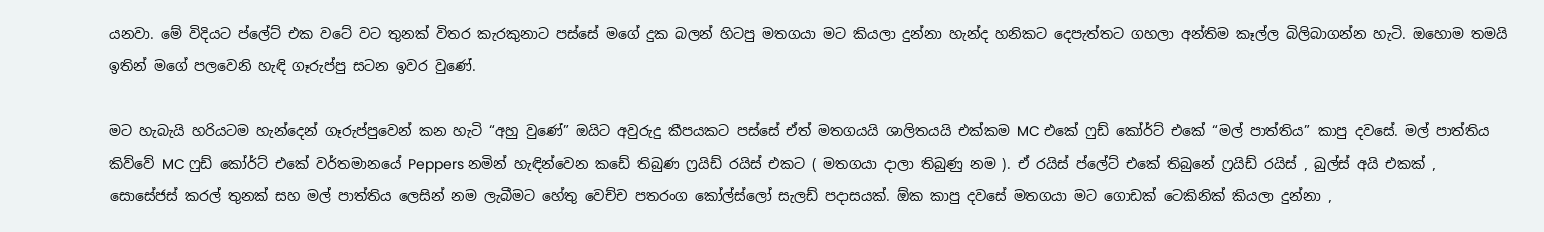යනවා. මේ විදියට ප්ලේට් එක වටේ වට තුනක් විතර කැරකුනාට පස්සේ මගේ දුක බලන් හිටපු මතගයා මට කියලා දුන්නා හැන්ද හනිකට දෙපැත්තට ගහලා අන්තිම කෑල්ල බිලිබාගන්න හැටි. ඔහොම තමයි ඉතින් මගේ පලවෙනි හැඳි ගෑරුප්පු සටන ඉවර වුණේ.

මට හැබැයි හරියටම හැන්දෙන් ගෑරුප්පුවෙන් කන හැටි “අහු වුණේ” ඔයිට අවුරුදු කීපයකට පස්සේ ඒත් මතගයයි ශාලිතයයි එක්කම MC එකේ ෆුඩ් කෝර්ට් එකේ “මල් පාත්තිය” කාපු දවසේ. මල් පාත්තිය කිව්වේ MC ෆුඩ් කෝර්ට් එකේ වර්තමානයේ Peppers නමින් හැඳින්වෙන කඩේ තිබුණ ෆ්‍රයිඩ් රයිස් එකට ( මතගයා දාලා තිබුණු නම ). ඒ රයිස් ප්ලේට් එකේ තිබුනේ ෆ්‍රයිඩ් රයිස් , බුල්ස් අයි එකක් , සොසේජස් කරල් තුනක් සහ මල් පාත්තිය ලෙසින් නම ලැබීමට හේතු වෙච්ච පතරංග කෝල්ස්ලෝ සැලඩ් පදාසයක්. ඕක කාපු දවසේ මතගයා මට ගොඩක් ටෙකිනික් කියලා දුන්නා ,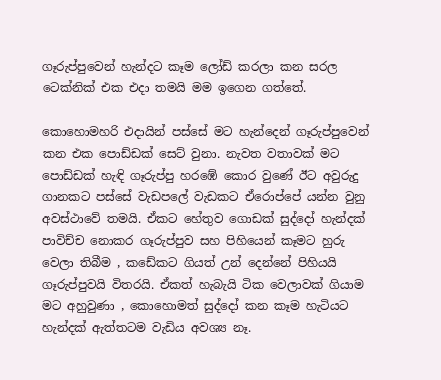ගෑරුප්පුවෙන් හැන්දට කෑම ලෝඩ් කරලා කන සරල ටෙක්නික් එක එදා තමයි මම ඉගෙන ගත්තේ.

කොහොමහරි එදායින් පස්සේ මට හැන්දෙන් ගෑරුප්පුවෙන් කන එක පොඩ්ඩක් සෙට් වුනා. නැවත වතාවක් මට පොඩ්ඩක් හැඳි ගෑරුප්පු හරඹේ කොර වුණේ ඊට අවුරුදු ගානකට පස්සේ වැඩපලේ වැඩකට ඒරොප්පේ යන්න වුනු අවස්ථාවේ තමයි. ඒකට හේතුව ගොඩක් සුද්දෝ හැන්දක් පාවිච්ච නොකර ගෑරුප්පුව සහ පිහියෙන් කෑමට හුරු වෙලා තිබීම , කඩේකට ගියත් උන් දෙන්නේ පිහියයි ගෑරුප්පුවයි විතරයි. ඒකත් හැබැයි ටික වෙලාවක් ගියාම මට අහුවුණා , කොහොමත් සුද්දෝ කන කෑම හැටියට හැන්දක් ඇත්තටම වැඩිය අවශ්‍ය නෑ.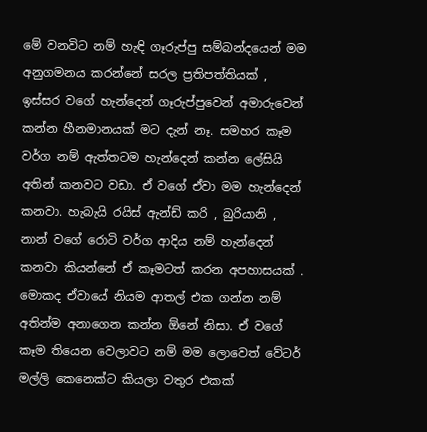මේ වනවිට නම් හැඳි ගෑරුප්පු සම්බන්දයෙන් මම අනුගමනය කරන්නේ සරල ප්‍රතිපත්තියක් , ඉස්සර වගේ හැන්දෙන් ගෑරුප්පුවෙන් අමාරුවෙන් කන්න හීනමානයක් මට දැන් නෑ. සමහර කෑම වර්ග නම් ඇත්තටම හැන්දෙන් කන්න ලේසියි අතින් කනවට වඩා. ඒ වගේ ඒවා මම හැන්දෙන් කනවා. හැබැයි රයිස් ඇන්ඩ් කරි , බුරියානි , නාන් වගේ රොටි වර්ග ආදිය නම් හැන්දෙන් කනවා කියන්නේ ඒ කෑමටත් කරන අපහාසයක් . මොකද ඒවායේ නියම ආතල් එක ගන්න නම් අතින්ම අනාගෙන කන්න ඕනේ නිසා. ඒ වගේ කෑම තියෙන වෙලාවට නම් මම ලොවෙත් වේටර් මල්ලි කෙනෙක්ට කියලා වතුර එකක්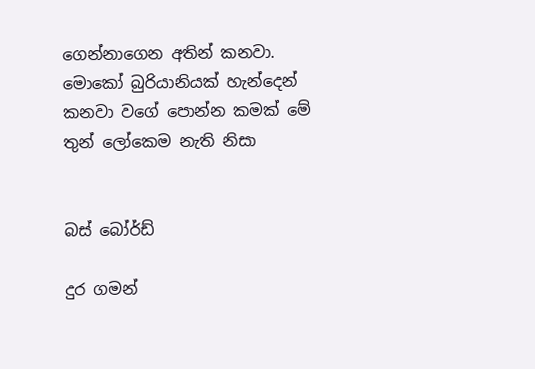ගෙන්නාගෙන අතින් කනවා. මොකෝ බුරියානියක් හැන්දෙන් කනවා වගේ පොන්න කමක් මේ තුන් ලෝකෙම නැති නිසා


බස් බෝර්ඩ්

දුර ගමන්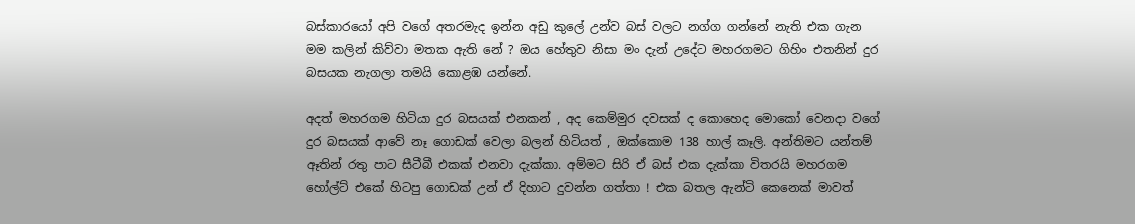බස්කාරයෝ අපි වගේ අතරමැද ඉන්න අඩු කුලේ උන්ව බස් වලට නග්ග ගන්නේ නැති එක ගැන මම කලින් කිව්වා මතක ඇති නේ ? ඔය හේතුව නිසා මං දැන් උදේට මහරගමට ගිහිං එතනින් දුර බසයක නැගලා තමයි කොළඹ යන්නේ.

අදත් මහරගම හිටියා දුර බසයක් එනකන් , අද කෙම්මුර දවසක් ද කොහෙද මොකෝ වෙනදා වගේ දුර බසයක් ආවේ නෑ ගොඩක් වෙලා බලන් හිටියත් , ඔක්කොම 138 හාල් කෑලි. අන්තිමට යන්තම් ඈතින් රතු පාට සීටීබී එකක් එනවා දැක්කා. අම්මට සිරි ඒ බස් එක දැක්කා විතරයි මහරගම හෝල්ට් එකේ හිටපු ගොඩක් උන් ඒ දිහාට දුවන්න ගත්තා ! එක බතල ඇන්ටි කෙනෙක් මාවත්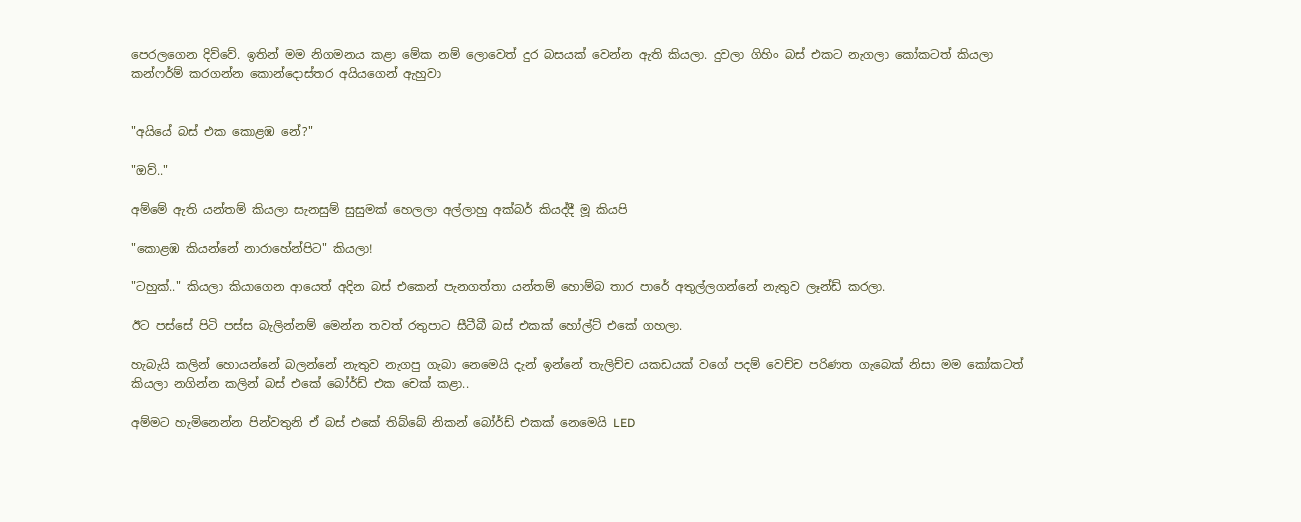පෙරලගෙන දිව්වේ. ඉතින් මම නිගමනය කළා මේක නම් ලොවෙත් දුර බසයක් වෙන්න ඇති කියලා. දුවලා ගිහිං බස් එකට නැගලා කෝකටත් කියලා කන්ෆර්ම් කරගන්න කොන්දොස්තර අයියගෙන් ඇහුවා


"අයියේ බස් එක කොළඹ නේ?"

"ඔව්.."

අම්මේ ඇති යන්තම් කියලා සැනසුම් සුසුමක් හෙලලා අල්ලාහු අක්බර් කියද්දී මූ කියපි

"කොළඹ කියන්නේ නාරාහේන්පිට" කියලා!

"ටහුක්.." කියලා කියාගෙන ආයෙත් අදින බස් එකෙන් පැනගත්තා යන්තම් හොම්බ තාර පාරේ අතුල්ලගන්නේ නැතුව ලෑන්ඩ් කරලා.

ඊට පස්සේ පිටි පස්ස බැලින්නම් මෙන්න තවත් රතුපාට සීටීබී බස් එකක් හෝල්ට් එකේ ගහලා.

හැබැයි කලින් හොයන්නේ බලන්නේ නැතුව නැගපු ගැබා නෙමෙයි දැන් ඉන්නේ තැලිච්ච යකඩයක් වගේ පදම් වෙච්ච පරිණත ගැබෙක් නිසා මම කෝකටත් කියලා නගින්න කලින් බස් එකේ බෝර්ඩ් එක චෙක් කළා..

අම්මට හැමිනෙන්න පින්වතුනි ඒ බස් එකේ තිබ්බේ නිකන් බෝර්ඩ් එකක් නෙමෙයි LED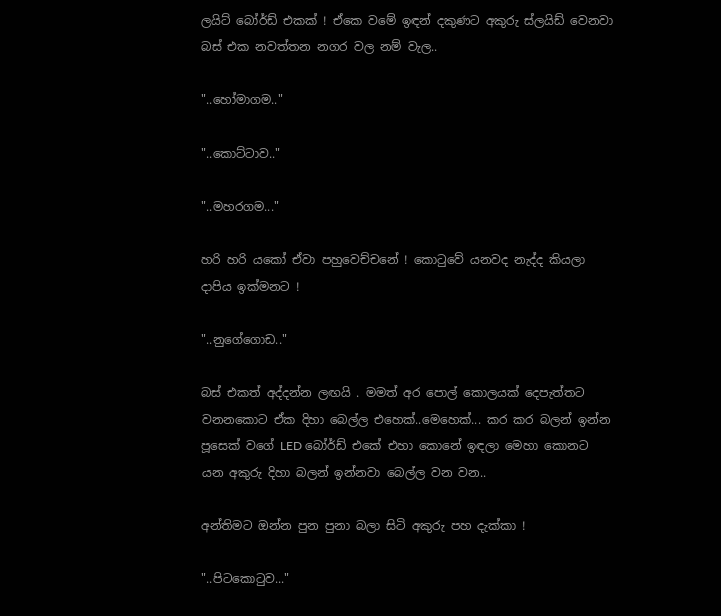ලයිට් බෝර්ඩ් එකක් ! ඒකෙ වමේ ඉඳන් දකුණට අකුරු ස්ලයිඩ් වෙනවා බස් එක නවත්තන නගර වල නම් වැල..

"..හෝමාගම.."

"..කොට්ටාව.."

"..මහරගම..."

හරි හරි යකෝ ඒවා පහුවෙච්චනේ ! කොටුවේ යනවද නැද්ද කියලා දාපිය ඉක්මනට !

"..නුගේගොඩ.."

බස් එකත් අද්දන්න ලඟයි . මමත් අර පොල් කොලයක් දෙපැත්තට වනනකොට ඒක දිහා බෙල්ල එහෙක්..මෙහෙක්... කර කර බලන් ඉන්න පූසෙක් වගේ LED බෝර්ඩ් එකේ එහා කොනේ ඉඳලා මෙහා කොනට යන අකුරු දිහා බලන් ඉන්නවා බෙල්ල වන වන..

අන්තිමට ඔන්න පුන පුනා බලා සිටි අකුරු පහ දැක්කා !

"..පිටකොටුව..."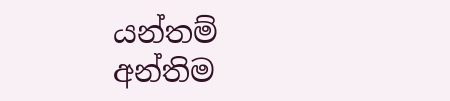යන්තම් අන්තිම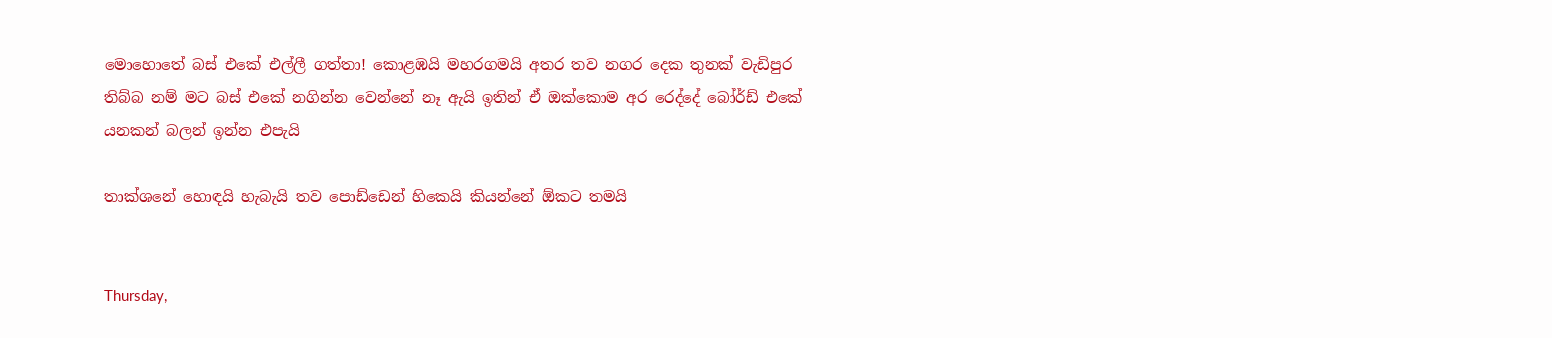මොහොතේ බස් එකේ එල්ලී ගත්තා! කොළඹයි මහරගමයි අතර තව නගර දෙක තුනක් වැඩිපුර තිබ්බ නම් මට බස් එකේ නගින්න වෙන්නේ නෑ ඇයි ඉතින් ඒ ඔක්කොම අර රෙද්දේ බෝර්ඩ් එකේ යනකන් බලන් ඉන්න එපැයි

තාක්ශනේ හොඳයි හැබැයි තව පොඩ්ඩෙන් හිකෙයි කියන්නේ ඕකට තමයි


Thursday,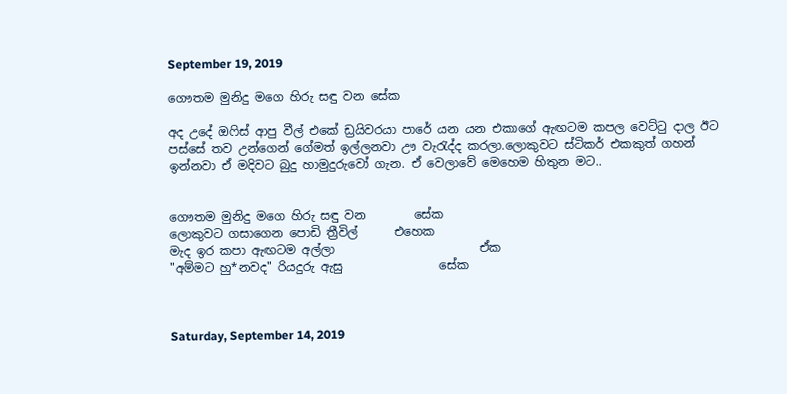September 19, 2019

ගෞතම මුනිදු මගෙ හිරු සඳු වන සේක

අද උදේ ඔෆිස් ආපු වීල් එකේ ඩ්‍රයිවරයා පාරේ යන යන එකාගේ ඇඟටම කපල වෙට්ටු දාල ඊට පස්සේ තව උන්ගෙන් ගේමත් ඉල්ලනවා ඌ වැරැද්ද කරලා.ලොකුවට ස්ටිකර් එකකුත් ගහන් ඉන්නවා ඒ මදිවට බුදු හාමුදුරුවෝ ගැන. ඒ වෙලාවේ මෙහෙම හිතුන මට..


ගෞතම මුනිදු මගෙ හිරු සඳු වන        සේක
ලොකුවට ගසාගෙන පොඩි ත්‍රීවිල්      එහෙක
මැද ඉර කපා ඇඟටම අල්ලා                        ඒක
"අම්මට හු*නවද" රියදුරු ඇසු                සේක



Saturday, September 14, 2019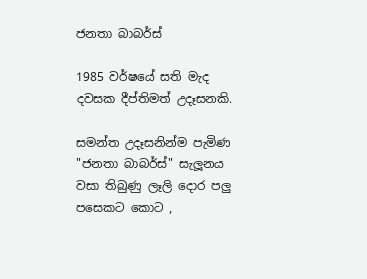ජනතා බාබර්ස්

1985 වර්ෂයේ සති මැද දවසක දීප්තිමත් උදෑසනකි.

සමන්ත උදෑසනින්ම පැමිණ "ජනතා බාබර්ස්" සැලූනය වසා තිබුණු ලෑලි දොර පලු පසෙකට කොට ,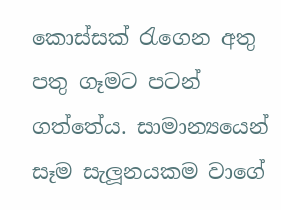කොස්සක් රැගෙන අතු පතු ගෑමට පටන් ගත්තේය. සාමාන්‍යයෙන් සෑම සැලූනයකම වාගේ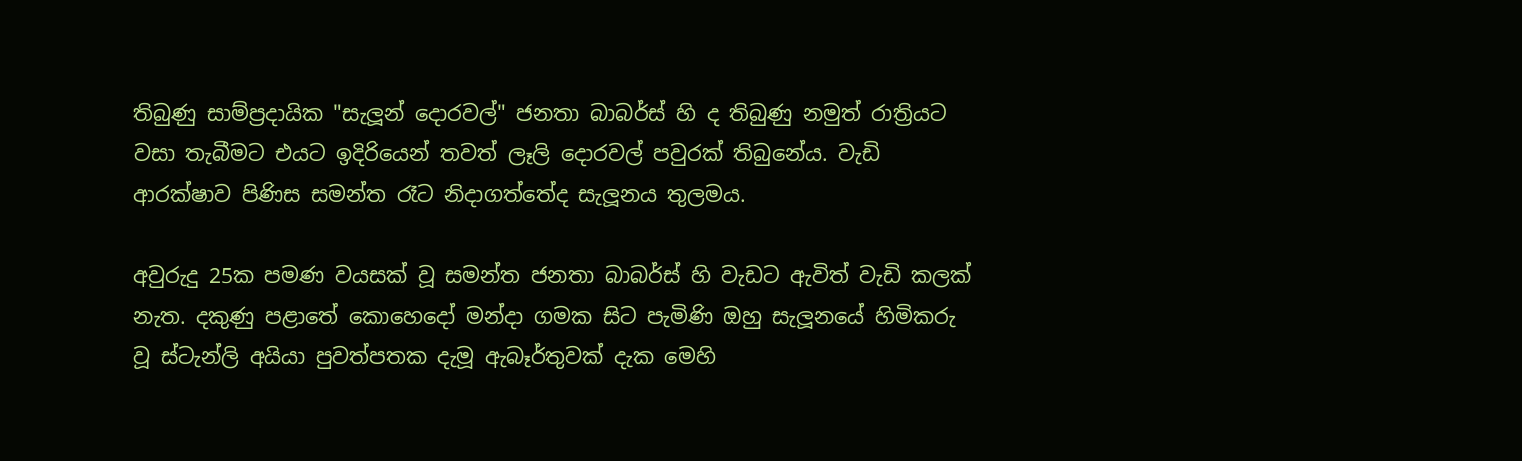තිබුණු සාම්ප්‍රදායික "සැලූන් දොරවල්" ජනතා බාබර්ස් හි ද තිබුණු නමුත් රාත්‍රියට වසා තැබීමට එයට ඉදිරියෙන් තවත් ලෑලි දොරවල් පවුරක් තිබුනේය. වැඩි ආරක්ෂාව පිණිස සමන්ත රෑට නිදාගත්තේද සැලූනය තුලමය.

අවුරුදු 25ක පමණ වයසක් වූ සමන්ත ජනතා බාබර්ස් හි වැඩට ඇවිත් වැඩි කලක් නැත. දකුණු පළාතේ කොහෙදෝ මන්දා ගමක සිට පැමිණි ඔහු සැලූනයේ හිමිකරු වූ ස්ටැන්ලි අයියා පුවත්පතක දැමූ ඇබෑර්තුවක් දැක මෙහි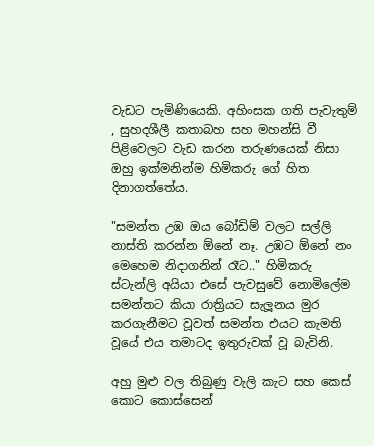වැඩට පැමිණියෙකි. අහිංසක ගති පැවැතුම් , සුහදශීලී කතාබහ සහ මහන්සි වී පිළිවෙලට වැඩ කරන තරුණයෙක් නිසා ඔහු ඉක්මනින්ම හිමිකරු ගේ හිත දිනාගත්තේය.

"සමන්ත උඹ ඔය බෝඩිම් වලට සල්ලි නාස්ති කරන්න ඕනේ නෑ. උඹට ඕනේ නං මෙහෙම නිදාගනින් රෑට.." හිමිකරු ස්ටැන්ලි අයියා එසේ පැවසුවේ නොමිලේම සමන්තට කියා රාත්‍රියට සැලූනය මුර කරගැනීමට වූවත් සමන්ත එයට කැමති වූයේ එය තමාටද ඉතුරුවක් වූ බැවිනි.

අහු මුළු වල තිබුණු වැලි කැට සහ කෙස් කොට කොස්සෙන්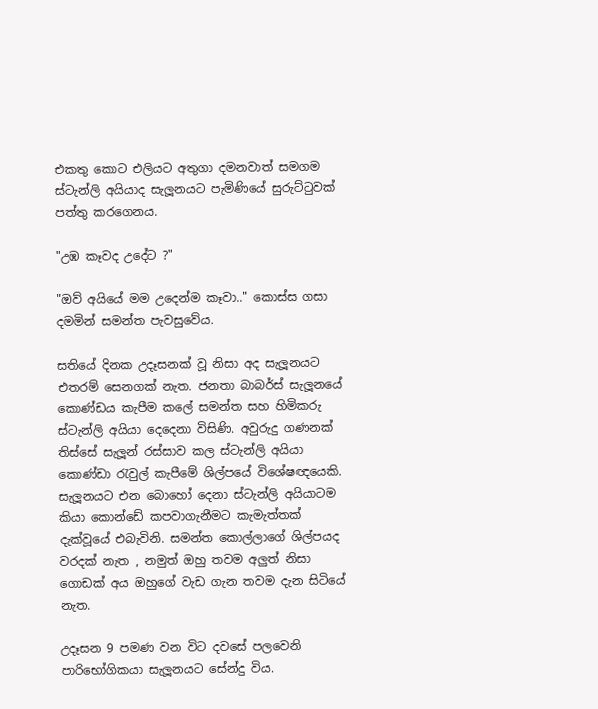එකතු කොට එලියට අතුගා දමනවාත් සමගම ස්ටැන්ලි අයියාද සැලූනයට පැමිණියේ සුරුට්ටුවක් පත්තු කරගෙනය.

"උඹ කෑවද උදේට ?"

"ඔව් අයියේ මම උදෙන්ම කෑවා.." කොස්ස ගසා දමමින් සමන්ත පැවසුවේය.

සතියේ දිනක උදෑසනක් වූ නිසා අද සැලූනයට එතරම් සෙනගක් නැත. ජනතා බාබර්ස් සැලූනයේ කොණ්ඩය කැපීම කලේ සමන්ත සහ හිමිකරු ස්ටැන්ලි අයියා දෙදෙනා විසිණි. අවුරුදු ගණනක් තිස්සේ සැලූන් රස්සාව කල ස්ටැන්ලි අයියා කොණ්ඩා රැවුල් කැපීමේ ශිල්පයේ විශේෂඥයෙකි. සැලූනයට එන බොහෝ දෙනා ස්ටැන්ලි අයියාටම කියා කොන්ඩේ කපවාගැනීමට කැමැත්තක් දැක්වූයේ එබැවිනි. සමන්ත කොල්ලාගේ ශිල්පයද වරදක් නැත , නමුත් ඔහු තවම අලුත් නිසා ගොඩක් අය ඔහුගේ වැඩ ගැන තවම දැන සිටියේ නැත.

උදෑසන 9 පමණ වන විට දවසේ පලවෙනි පාරිභෝගිකයා සැලූනයට සේන්දු විය.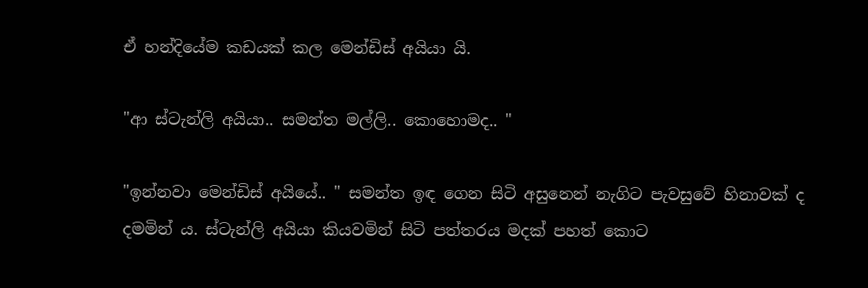ඒ හන්දියේම කඩයක් කල මෙන්ඩිස් අයියා යි.

"ආ ස්ටැන්ලි අයියා.. සමන්ත මල්ලි.. කොහොමද.. "

"ඉන්නවා මෙන්ඩිස් අයියේ.. " සමන්ත ඉඳ ගෙන සිටි අසුනෙන් නැගිට පැවසුවේ හිනාවක් ද දමමින් ය. ස්ටැන්ලි අයියා කියවමින් සිටි පත්තරය මදක් පහත් කොට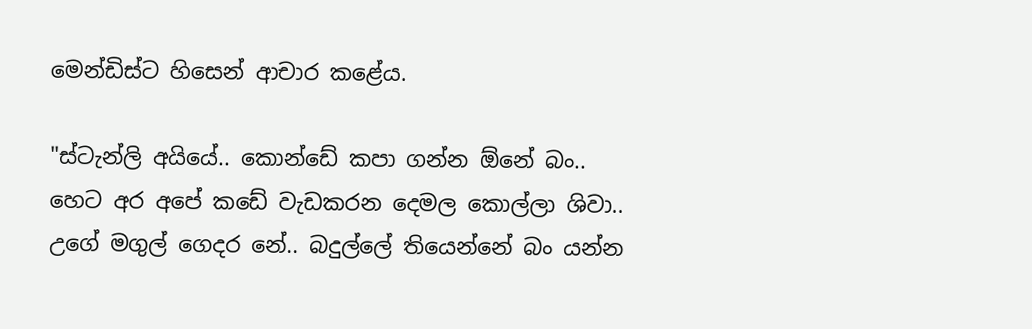මෙන්ඩිස්ට හිසෙන් ආචාර කළේය.

"ස්ටැන්ලි අයියේ.. කොන්ඩේ කපා ගන්න ඕනේ බං.. හෙට අර අපේ කඩේ වැඩකරන දෙමල කොල්ලා ශිවා.. උගේ මගුල් ගෙදර නේ.. බදුල්ලේ තියෙන්නේ බං යන්න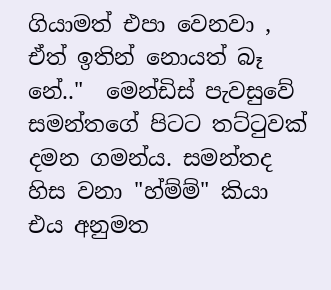ගියාමත් එපා වෙනවා , ඒත් ඉතින් නොයත් බෑ නේ.."  මෙන්ඩිස් පැවසුවේ සමන්තගේ පිටට තට්ටුවක් දමන ගමන්ය. සමන්තද හිස වනා "හ්ම්ම්" කියා එය අනුමත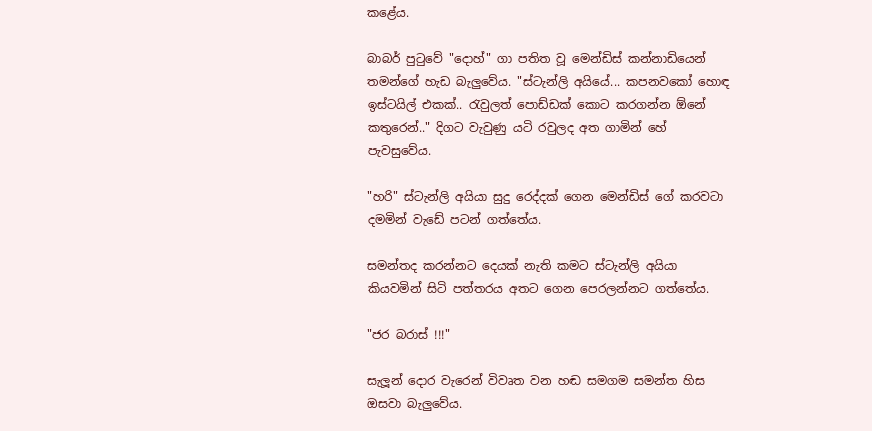කළේය.

බාබර් පුටුවේ "දොහ්" ගා පතිත වූ මෙන්ඩිස් කන්නාඩියෙන් තමන්ගේ හැඩ බැලුවේය. "ස්ටැන්ලි අයියේ... කපනවකෝ හොඳ ඉස්ටයිල් එකක්.. රැවුලත් පොඩ්ඩක් කොට කරගන්න ඕනේ කතුරෙන්.." දිගට වැවුණු යටි රවුලද අත ගාමින් හේ පැවසුවේය.

"හරි" ස්ටැන්ලි අයියා සුදු රෙද්දක් ගෙන මෙන්ඩිස් ගේ කරවටා දමමින් වැඩේ පටන් ගත්තේය.

සමන්තද කරන්නට දෙයක් නැති කමට ස්ටැන්ලි අයියා කියවමින් සිටි පත්තරය අතට ගෙන පෙරලන්නට ගත්තේය.

"ජර බරාස් !!!"

සැලූන් දොර වැරෙන් විවෘත වන හඬ සමගම සමන්ත හිස ඔසවා බැලුවේය.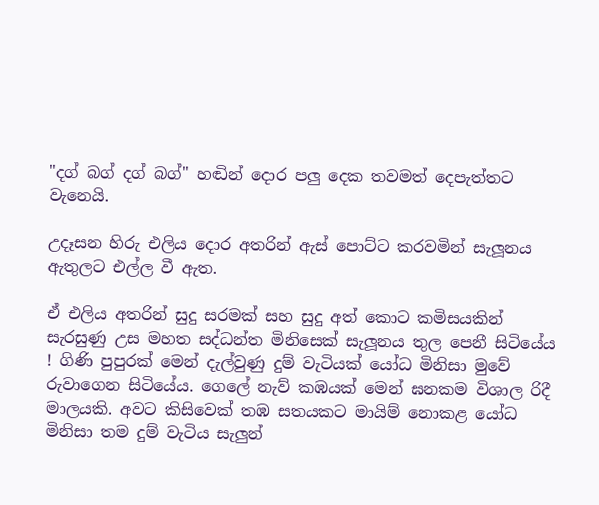"දග් බග් දග් බග්" හඬින් දොර පලු දෙක තවමත් දෙපැත්තට වැනෙයි.

උදෑසන හිරු එලිය දොර අතරින් ඇස් පොට්ට කරවමින් සැලූනය ඇතුලට එල්ල වී ඇත.

ඒ එලිය අතරින් සුදු සරමක් සහ සුදු අත් කොට කමිසයකින් සැරසුණු උස මහත සද්ධන්ත මිනිසෙක් සැලූනය තුල පෙනී සිටියේය ! ගිණි පුපුරක් මෙන් දැල්වුණු දුම් වැටියක් යෝධ මිනිසා මුවේ රුවාගෙන සිටියේය. ගෙලේ නැව් කඹයක් මෙන් ඝනකම විශාල රිදී මාලයකි. අවට කිසිවෙක් තඹ සතයකට මායිම් නොකළ යෝධ මිනිසා තම දුම් වැටිය සැලුන්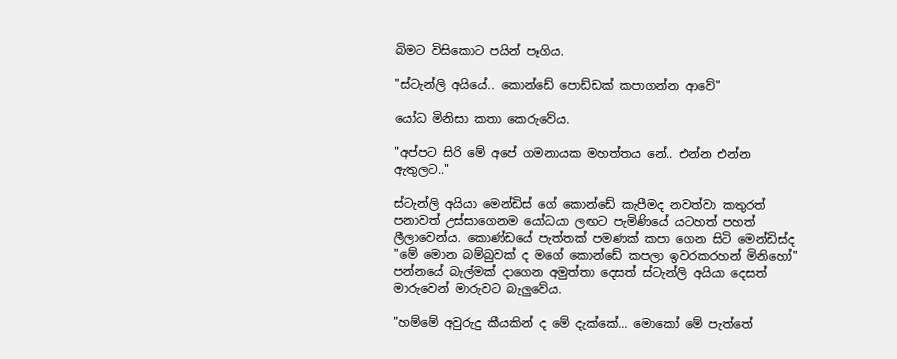බිමට විසිකොට පයින් පෑගිය.

"ස්ටැන්ලි අයියේ.. කොන්ඩේ පොඩ්ඩක් කපාගන්න ආවේ"

යෝධ මිනිසා කතා කෙරුවේය.

"අප්පට සිරි මේ අපේ ගමනායක මහත්තය නේ.. එන්න එන්න ඇතුලට.."

ස්ටැන්ලි අයියා මෙන්ඩිස් ගේ කොන්ඩේ කැපීමද නවත්වා කතුරත් පනාවත් උස්සාගෙනම යෝධයා ලඟට පැමිණියේ යටහත් පහත් ලීලාවෙන්ය. කොණ්ඩයේ පැත්තක් පමණක් කපා ගෙන සිටි මෙන්ඩිස්ද "මේ මොන බම්බුවක් ද මගේ කොන්ඩේ කපලා ඉවරකරහන් මිනිහෝ" පන්නයේ බැල්මක් දාගෙන අමුත්තා දෙසත් ස්ටැන්ලි අයියා දෙසත් මාරුවෙන් මාරුවට බැලුවේය.

"හම්මේ අවුරුදු කීයකින් ද මේ දැක්කේ... මොකෝ මේ පැත්තේ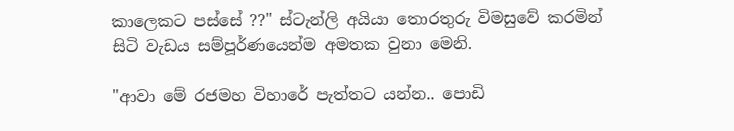කාලෙකට පස්සේ ??" ස්ටැන්ලි අයියා තොරතුරු විමසුවේ කරමින් සිටි වැඩය සම්පූර්ණයෙන්ම අමතක වුනා මෙනි.

"ආවා මේ රජමහ විහාරේ පැත්තට යන්න.. පොඩි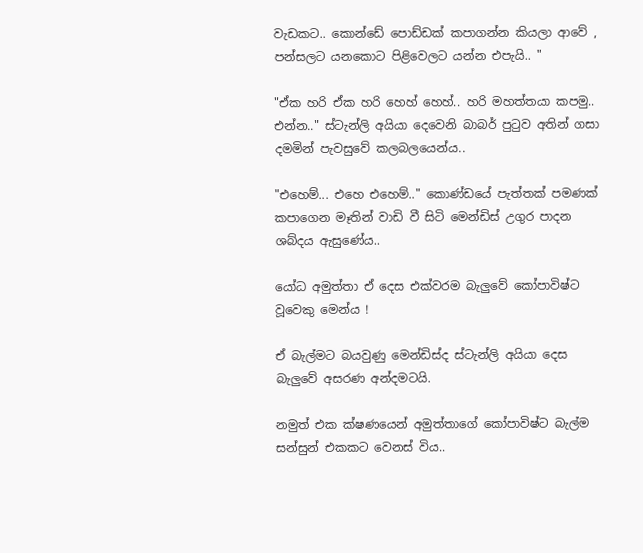වැඩකට.. කොන්ඩේ පොඩ්ඩක් කපාගන්න කියලා ආවේ , පන්සලට යනකොට පිළිවෙලට යන්න එපැයි.. "

"ඒක හරි ඒක හරි හෙහ් හෙහ්.. හරි මහත්තයා කපමු.. එන්න.." ස්ටැන්ලි අයියා දෙවෙනි බාබර් පුටුව අතින් ගසා දමමින් පැවසුවේ කලබලයෙන්ය..

"එහෙම්... එහෙ එහෙම්.." කොණ්ඩයේ පැත්තක් පමණක් කපාගෙන මෑතින් වාඩි වී සිටි මෙන්ඩිස් උගුර පාදන ශබ්දය ඇසුණේය..

යෝධ අමුත්තා ඒ දෙස එක්වරම බැලුවේ කෝපාවිෂ්ට වූවෙකු මෙන්ය !

ඒ බැල්මට බයවුණු මෙන්ඩිස්ද ස්ටැන්ලි අයියා දෙස බැලුවේ අසරණ අන්දමටයි.

නමුත් එක ක්ෂණයෙන් අමුත්තාගේ කෝපාවිෂ්ට බැල්ම සන්සුන් එකකට වෙනස් විය..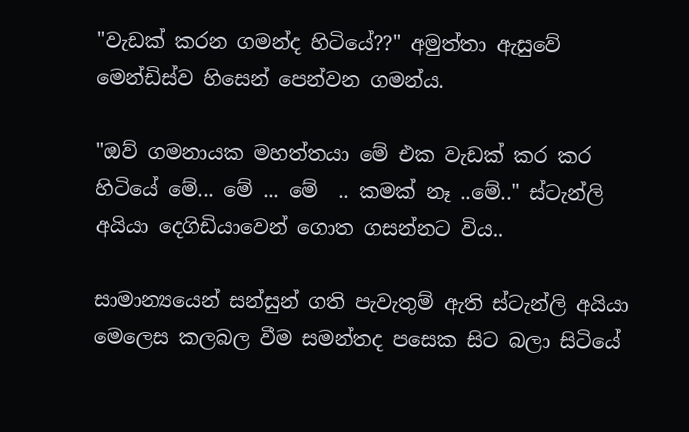"වැඩක් කරන ගමන්ද හිටියේ??" අමුත්තා ඇසුවේ මෙන්ඩිස්ව හිසෙන් පෙන්වන ගමන්ය.

"ඔව් ගමනායක මහත්තයා මේ එක වැඩක් කර කර හිටියේ මේ... මේ ... මේ  .. කමක් නෑ ..මේ.." ස්ටැන්ලි අයියා දෙගිඩියාවෙන් ගොත ගසන්නට විය..

සාමාන්‍යයෙන් සන්සුන් ගති පැවැතුම් ඇති ස්ටැන්ලි අයියා මෙලෙස කලබල වීම සමන්තද පසෙක සිට බලා සිටියේ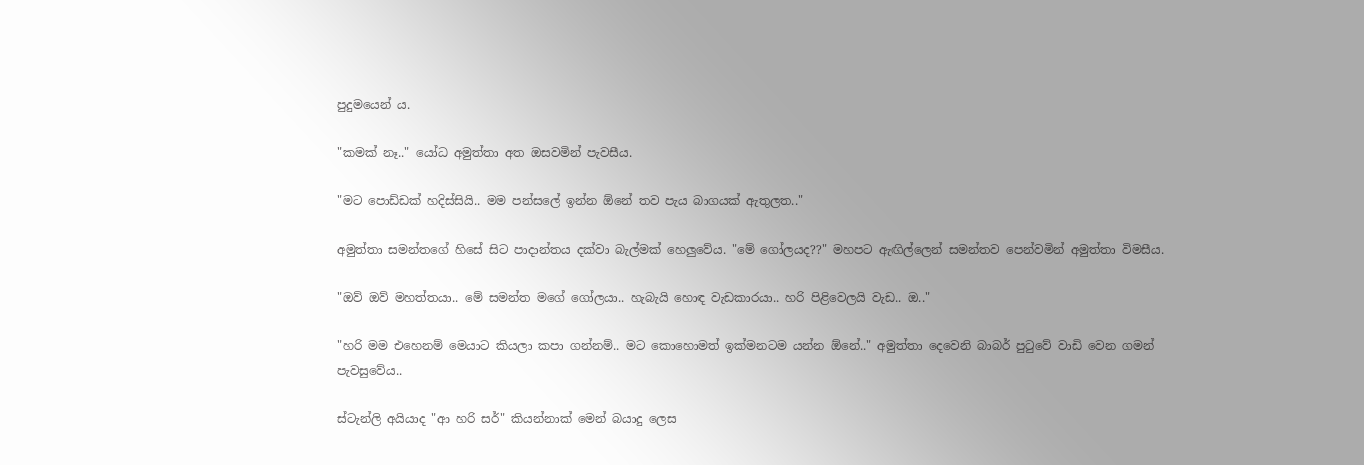පුදුමයෙන් ය.

"කමක් නෑ.." යෝධ අමුත්තා අත ඔසවමින් පැවසීය.

"මට පොඩ්ඩක් හදිස්සියි.. මම පන්සලේ ඉන්න ඕනේ තව පැය බාගයක් ඇතුලත.."

අමුත්තා සමන්තගේ හිසේ සිට පාදාන්තය දක්වා බැල්මක් හෙලුවේය. "මේ ගෝලයද??" මහපට ඇඟිල්ලෙන් සමන්තව පෙන්වමින් අමුත්තා විමසීය.

"ඔව් ඔව් මහත්තයා.. මේ සමන්ත මගේ ගෝලයා.. හැබැයි හොඳ වැඩකාරයා.. හරි පිළිවෙලයි වැඩ.. ඔ.."

"හරි මම එහෙනම් මෙයාට කියලා කපා ගන්නම්.. මට කොහොමත් ඉක්මනටම යන්න ඕනේ.." අමුත්තා දෙවෙනි බාබර් පුටුවේ වාඩි වෙන ගමන් පැවසුවේය..

ස්ටැන්ලි අයියාද "ආ හරි සර්" කියන්නාක් මෙන් බයාදු ලෙස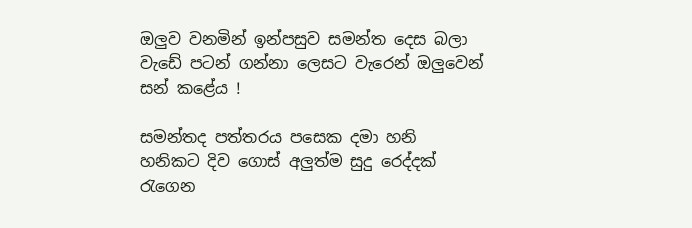ඔලුව වනමින් ඉන්පසුව සමන්ත දෙස බලා වැඩේ පටන් ගන්නා ලෙසට වැරෙන් ඔලුවෙන් සන් කළේය !

සමන්තද පත්තරය පසෙක දමා හනි හනිකට දිව ගොස් අලුත්ම සුදු රෙද්දක් රැගෙන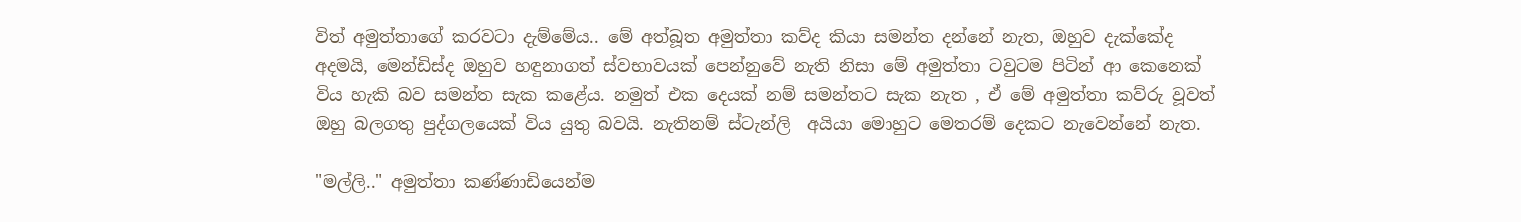විත් අමුත්තාගේ කරවටා දැම්මේය.. මේ අත්බූත අමුත්තා කව්ද කියා සමන්ත දන්නේ නැත, ඔහුව දැක්කේද අදමයි, මෙන්ඩිස්ද ඔහුව හඳුනාගත් ස්වභාවයක් පෙන්නුවේ නැති නිසා මේ අමුත්තා ටවුටම පිටින් ආ කෙනෙක් විය හැකි බව සමන්ත සැක කළේය. නමුත් එක දෙයක් නම් සමන්තට සැක නැත , ඒ මේ අමුත්තා කව්රු වූවත් ඔහු බලගතු පුද්ගලයෙක් විය යුතු බවයි. නැතිනම් ස්ටැන්ලි  අයියා මොහුට මෙතරම් දෙකට නැවෙන්නේ නැත.

"මල්ලි.." අමුත්තා කණ්ණාඩියෙන්ම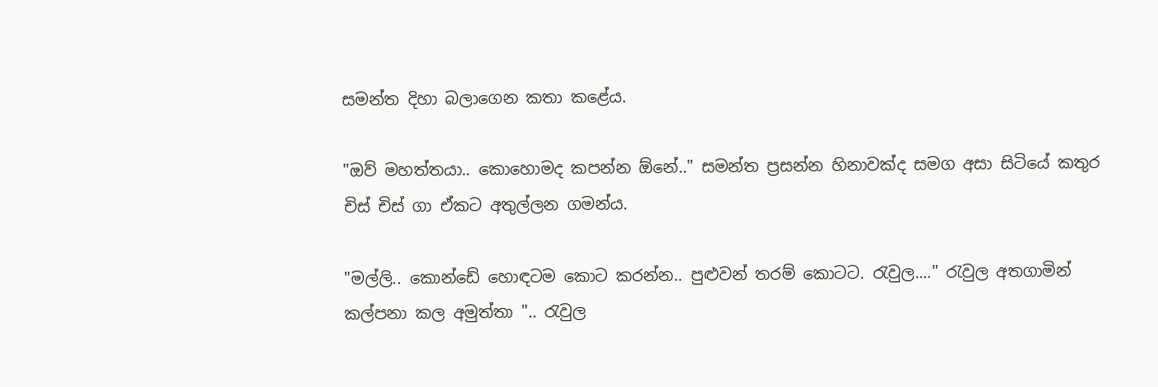සමන්ත දිහා බලාගෙන කතා කළේය.

"ඔව් මහත්තයා.. කොහොමද කපන්න ඕනේ.." සමන්ත ප්‍රසන්න හිනාවක්ද සමග අසා සිටියේ කතුර චිස් චිස් ගා ඒකට අතුල්ලන ගමන්ය.

"මල්ලි.. කොන්ඩේ හොඳටම කොට කරන්න.. පුළුවන් තරම් කොටට. රැවුල...." රැවුල අතගාමින් කල්පනා කල අමුත්තා ".. රැවුල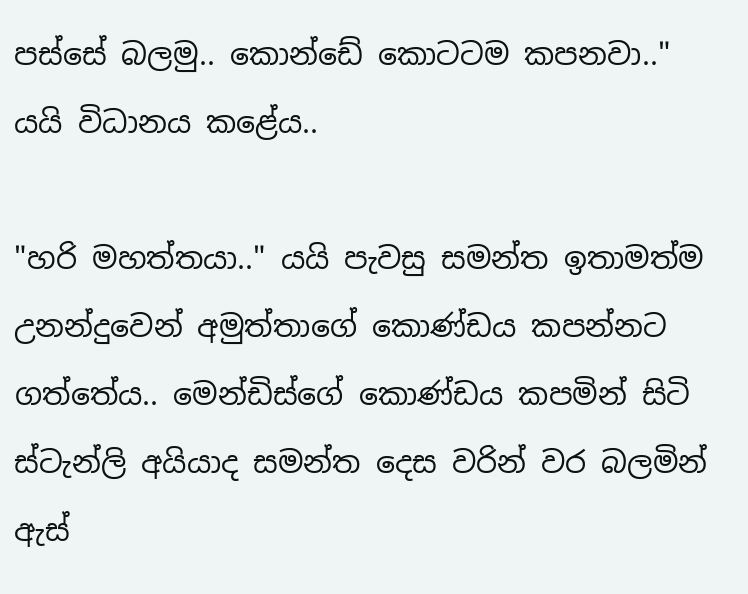පස්සේ බලමු.. කොන්ඩේ කොටටම කපනවා.." යයි විධානය කළේය..

"හරි මහත්තයා.." යයි පැවසු සමන්ත ඉතාමත්ම උනන්දුවෙන් අමුත්තාගේ කොණ්ඩය කපන්නට ගත්තේය.. මෙන්ඩිස්ගේ කොණ්ඩය කපමින් සිටි ස්ටැන්ලි අයියාද සමන්ත දෙස වරින් වර බලමින් ඇස්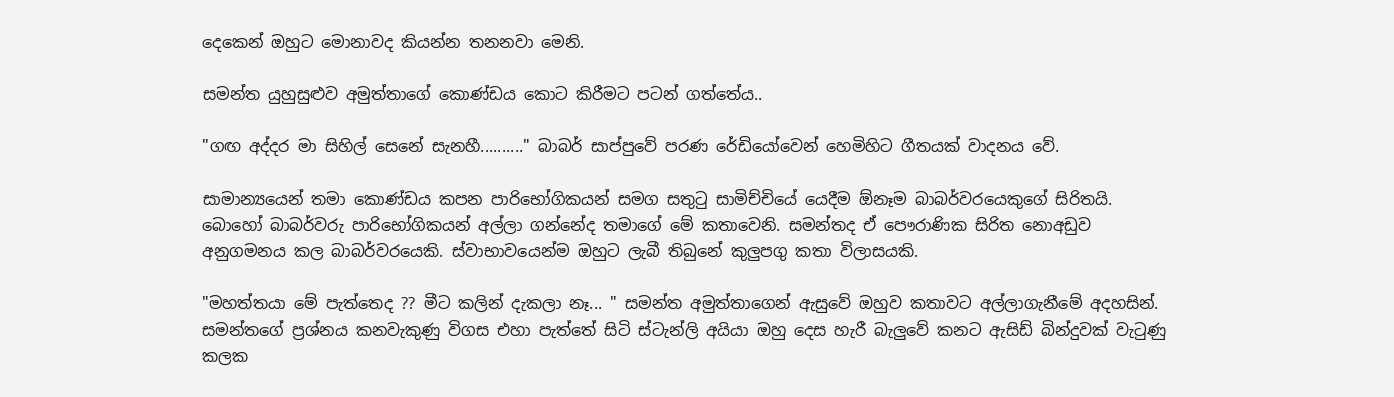දෙකෙන් ඔහුට මොනාවද කියන්න තනනවා මෙනි.

සමන්ත යුහුසුළුව අමුත්තාගේ කොණ්ඩය කොට කිරීමට පටන් ගත්තේය..

"ගඟ අද්දර මා සිහිල් සෙනේ සැනහී.........." බාබර් සාප්පුවේ පරණ රේඩියෝවෙන් හෙමිහිට ගීතයක් වාදනය වේ.

සාමාන්‍යයෙන් තමා කොණ්ඩය කපන පාරිභෝගිකයන් සමග සතුටු සාමිච්චියේ යෙදීම ඕනෑම බාබර්වරයෙකුගේ සිරිතයි. බොහෝ බාබර්වරු පාරිභෝගිකයන් අල්ලා ගන්නේද තමාගේ මේ කතාවෙනි. සමන්තද ඒ පෞරාණික සිරිත නොඅඩුව අනුගමනය කල බාබර්වරයෙකි. ස්වාභාවයෙන්ම ඔහුට ලැබී තිබුනේ කුලුපගු කතා විලාසයකි.

"මහත්තයා මේ පැත්තෙද ?? මීට කලින් දැකලා නෑ... " සමන්ත අමුත්තාගෙන් ඇසුවේ ඔහුව කතාවට අල්ලාගැනීමේ අදහසින්. සමන්තගේ ප්‍රශ්නය කනවැකුණු විගස එහා පැත්තේ සිටි ස්ටැන්ලි අයියා ඔහු දෙස හැරී බැලුවේ කනට ඇසිඩ් බින්දුවක් වැටුණු කලක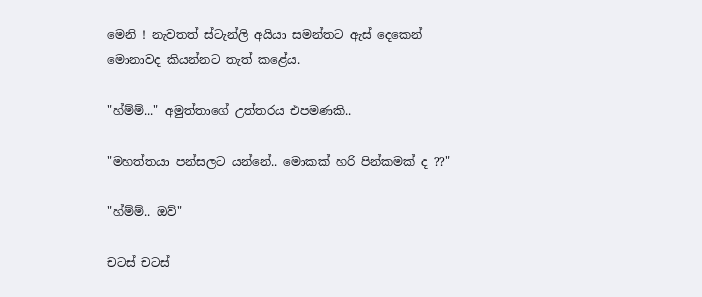මෙනි ! නැවතත් ස්ටැන්ලි අයියා සමන්තට ඇස් දෙකෙන් මොනාවද කියන්නට තැත් කළේය.

"හ්ම්ම්..." අමුත්තාගේ උත්තරය එපමණකි..

"මහත්තයා පන්සලට යන්නේ.. මොකක් හරි පින්කමක් ද ??"

"හ්ම්ම්.. ඔව්"

චටස් චටස්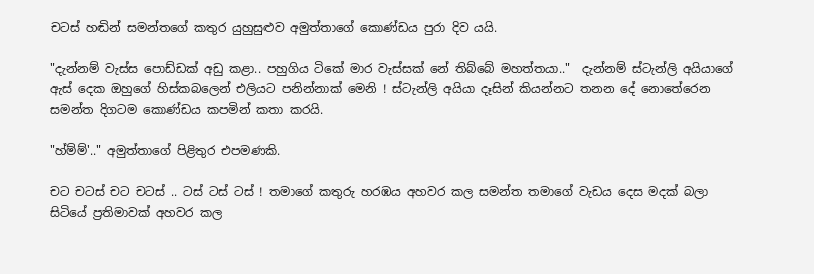චටස් හඬින් සමන්තගේ කතුර යුහුසුළුව අමුත්තාගේ කොණ්ඩය පුරා දිව යයි.

"දැන්නම් වැස්ස පොඩ්ඩක් අඩු කළා.. පහුගිය ටිකේ මාර වැස්සක් නේ තිබ්බේ මහත්තයා.."  දැන්නම් ස්ටැන්ලි අයියාගේ ඇස් දෙක ඔහුගේ හිස්කබලෙන් එලියට පනින්නාක් මෙනි ! ස්ටැන්ලි අයියා දෑසින් කියන්නට තනන දේ නොතේරෙන සමන්ත දිගටම කොණ්ඩය කපමින් කතා කරයි.

"හ්ම්ම්'.." අමුත්තාගේ පිළිතුර එපමණකි.

චට චටස් චට චටස් .. ටස් ටස් ටස් ! තමාගේ කතුරු හරඹය අහවර කල සමන්ත තමාගේ වැඩය දෙස මදක් බලා සිටියේ ප්‍රතිමාවක් අහවර කල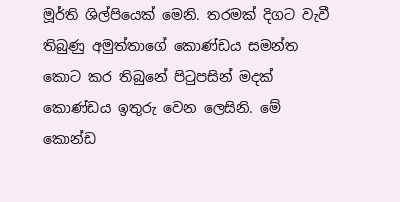මූර්ති ශිල්පියෙක් මෙනි. තරමක් දිගට වැවී තිබුණු අමුත්තාගේ කොණ්ඩය සමන්ත කොට කර තිබුනේ පිටුපසින් මදක් කොණ්ඩය ඉතුරු වෙන ලෙසිනි. මේ කොන්ඩ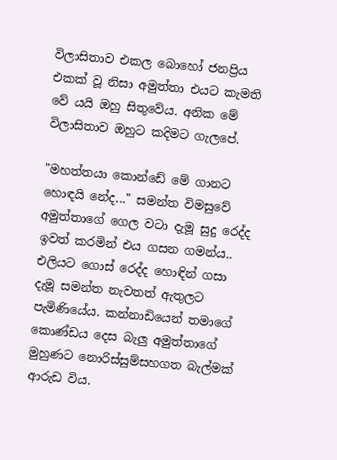විලාසිතාව එකල බොහෝ ජනප්‍රිය එකක් වූ නිසා අමුත්තා එයට කැමති වේ යයි ඔහු සිතුවේය. අනික මේ විලාසිතාව ඔහුට කදිමට ගැලපේ.

"මහත්තයා කොන්ඩේ මේ ගානට හොඳයි නේද..." සමන්ත විමසුවේ අමුත්තාගේ ගෙල වටා දැමූ සුදු රෙද්ද ඉවත් කරමින් එය ගසන ගමන්ය.. එලියට ගොස් රෙද්ද හොඳින් ගසා දැමූ සමන්ත නැවතත් ඇතුලට පැමිණියේය. කන්නාඩියෙන් තමාගේ කොණ්ඩය දෙස බැලු අමුත්තාගේ මුහුණට නොරිස්සුම්සහගත බැල්මක් ආරුඩ විය.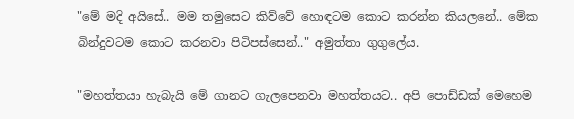"මේ මදි අයිසේ.. මම තමුසෙට කිව්වේ හොඳටම කොට කරන්න කියලනේ.. මේක බින්දුවටම කොට කරනවා පිටිපස්සෙන්.." අමුත්තා ගුගුලේය.

"මහත්තයා හැබැයි මේ ගානට ගැලපෙනවා මහත්තයට.. අපි පොඩ්ඩක් මෙහෙම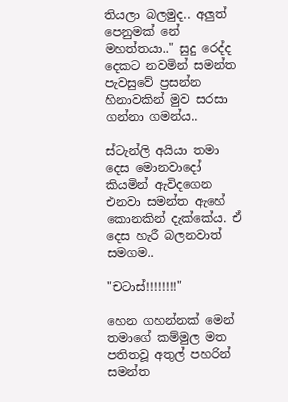තියලා බලමුද.. අලුත් පෙනුමක් නේ මහත්තයා.." සුදු රෙද්ද දෙකට නවමින් සමන්ත පැවසුවේ ප්‍රසන්න හිනාවකින් මුව සරසා ගන්නා ගමන්ය..

ස්ටැන්ලි අයියා තමා දෙස මොනවාදෝ කියමින් ඇවිදගෙන එනවා සමන්ත ඇහේ කොනකින් දැක්කේය. ඒ දෙස හැරී බලනවාත් සමගම..

"චටාස්!!!!!!!!"

හෙන ගහන්නක් මෙන් තමාගේ කම්මුල මත පතිතවූ අතුල් පහරින් සමන්ත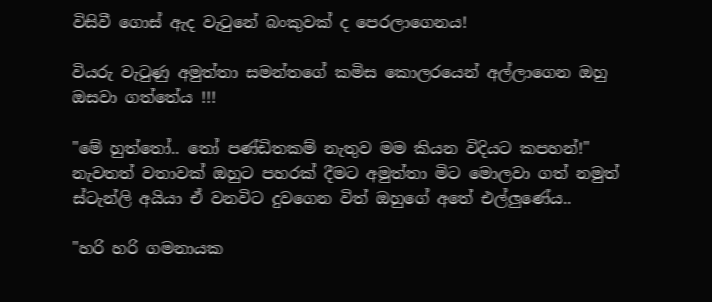විසිවී ගොස් ඇද වැටුනේ බංකුවක් ද පෙරලාගෙනය!

වියරු වැටුණු අමුත්තා සමන්තගේ කමිස කොලරයෙන් අල්ලාගෙන ඔහු ඔසවා ගත්තේය !!!

"මේ හුත්තෝ.. තෝ පණ්ඩිතකම් නැතුව මම කියන විදියට කපහන්!" නැවතත් වතාවක් ඔහුට පහරක් දීමට අමුත්තා මිට මොලවා ගත් නමුත් ස්ටැන්ලි අයියා ඒ වනවිට දුවගෙන විත් ඔහුගේ අතේ එල්ලුණේය..

"හරි හරි ගමනායක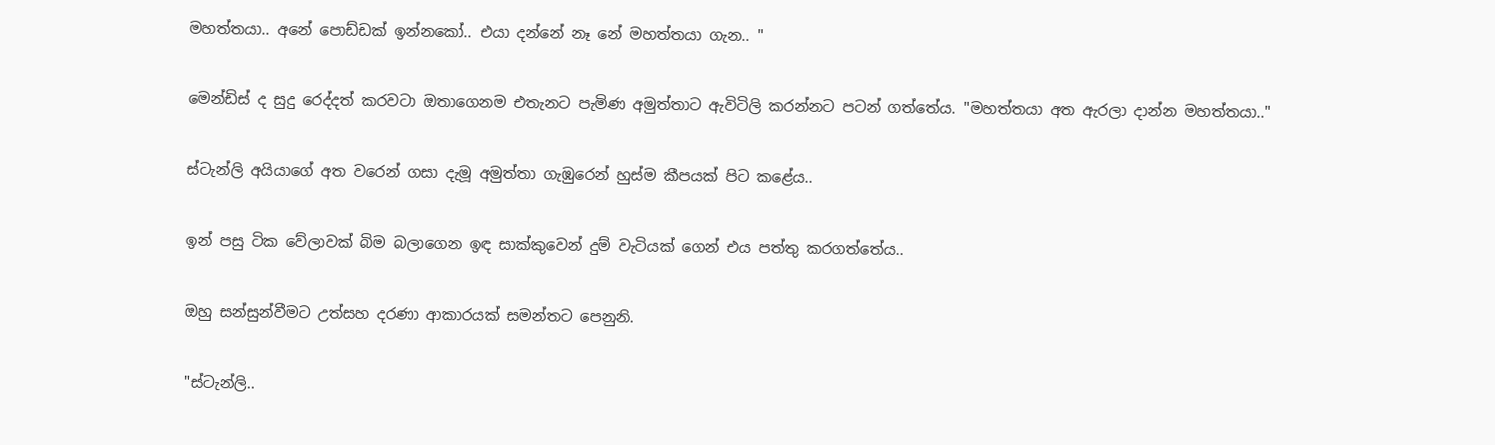මහත්තයා.. අනේ පොඩ්ඩක් ඉන්නකෝ.. එයා දන්නේ නෑ නේ මහත්තයා ගැන.. "

මෙන්ඩිස් ද සුදු රෙද්දත් කරවටා ඔතාගෙනම එතැනට පැමිණ අමුත්තාට ඇවිටිලි කරන්නට පටන් ගත්තේය. "මහත්තයා අත ඇරලා දාන්න මහත්තයා.."

ස්ටැන්ලි අයියාගේ අත වරෙන් ගසා දැමූ අමුත්තා ගැඹුරෙන් හුස්ම කීපයක් පිට කළේය..

ඉන් පසු ටික වේලාවක් බිම බලාගෙන ඉඳ සාක්කුවෙන් දුම් වැටියක් ගෙන් එය පත්තු කරගත්තේය..

ඔහු සන්සුන්වීමට උත්සහ දරණා ආකාරයක් සමන්තට පෙනුනි.

"ස්ටැන්ලි..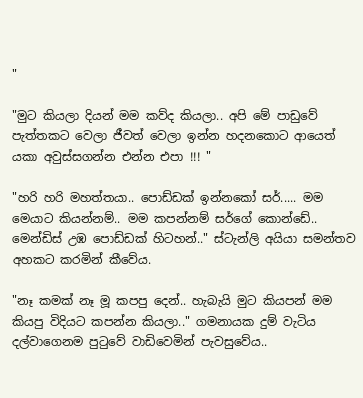"

"මුට කියලා දියන් මම කව්ද කියලා.. අපි මේ පාඩුවේ පැත්තකට වෙලා ජීවත් වෙලා ඉන්න හදනකොට ආයෙත් යකා අවුස්සගන්න එන්න එපා !!! "

"හරි හරි මහත්තයා.. පොඩ්ඩක් ඉන්නකෝ සර්..... මම මෙයාට කියන්නම්.. මම කපන්නම් සර්ගේ කොන්ඩේ.. මෙන්ඩිස් උඹ පොඩ්ඩක් හිටහන්.." ස්ටැන්ලි අයියා සමන්තව අහකට කරමින් කීවේය.

"නෑ කමක් නෑ මූ කපපු දෙන්.. හැබැයි මුට කියපන් මම කියපු විදියට කපන්න කියලා.." ගමනායක දුම් වැටිය දල්වාගෙනම පුටුවේ වාඩිවෙමින් පැවසුවේය..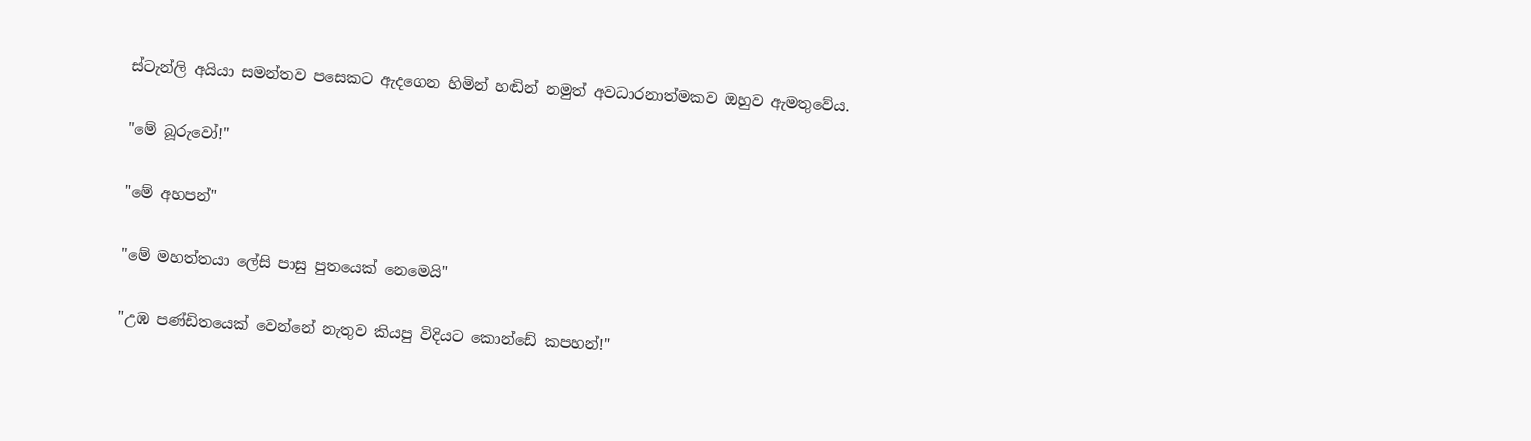ස්ටැන්ලි අයියා සමන්තව පසෙකට ඇදගෙන හිමින් හඬින් නමුත් අවධාරනාත්මකව ඔහුව ඇමතුවේය.

"මේ බූරුවෝ!"

"මේ අහපන්"

"මේ මහත්තයා ලේසි පාසු පුතයෙක් නෙමෙයි"

"උඹ පණ්ඩිතයෙක් වෙන්නේ නැතුව කියපු විදියට කොන්ඩේ කපහන්!"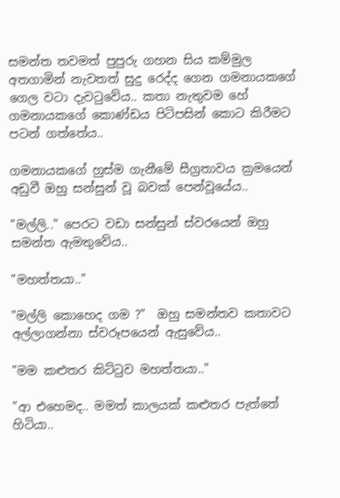සමන්ත තවමත් පුපුරු ගහන සිය කම්මුල අතගාමින් නැවතත් සුදු රෙද්ද ගෙන ගමනායකගේ ගෙල වටා දැවටුවේය.. කතා නැතුවම හේ ගමනායකගේ කොණ්ඩය පිටිපසින් කොට කිරීමට පටන් ගත්තේය..

ගමනායකගේ හුස්ම ගැනීමේ සීග්‍රතාවය ක්‍රමයෙන් අඩුවී ඔහු සන්සුන් වූ බවක් පෙන්වූයේය..

"මල්ලි.." පෙරට වඩා සන්සුන් ස්වරයෙන් ඔහු සමන්ත ඇමතුවේය..

"මහත්තයා.."

"මල්ලි කොහෙද ගම ?"  ඔහු සමන්තව කතාවට අල්ලාගන්නා ස්වරූපයෙන් ඇසුවේය..

"මම කළුතර කිට්ටුව මහත්තයා.."

"ආ එහෙමද.. මමත් කාලයක් කළුතර පැත්තේ හිටියා..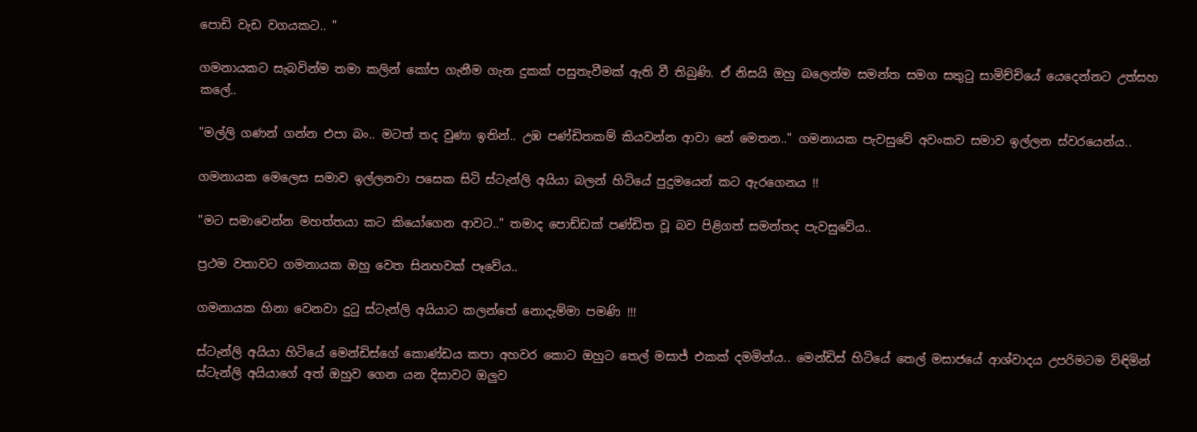පොඩි වැඩ වගයකට.. "

ගමනායකට සැබවින්ම තමා කලින් කෝප ගැනීම ගැන දුකක් පසුතැවීමක් ඇති වී තිබුණි. ඒ නිසයි ඔහු බලෙන්ම සමන්ත සමග සතුටු සාමිච්චියේ යෙදෙන්නට උත්සහ කලේ..

"මල්ලි ගණන් ගන්න එපා බං.. මටත් තද වුණා ඉතින්.. උඹ පණ්ඩිතකම් කියවන්න ආවා නේ මෙතන.." ගමනායක පැවසුවේ අවංකව සමාව ඉල්ලන ස්වරයෙන්ය..

ගමනායක මෙලෙස සමාව ඉල්ලනවා පසෙක සිටි ස්ටැන්ලි අයියා බලන් හිටියේ පුදුමයෙන් කට ඇරගෙනය !!

"මට සමාවෙන්න මහත්තයා කට කියෝගෙන ආවට.." තමාද පොඩ්ඩක් පණ්ඩිත වූ බව පිළිගත් සමන්තද පැවසුවේය..

ප්‍රථම වතාවට ගමනායක ඔහු වෙත සිනහවක් පෑවේය..

ගමනායක හිනා වෙනවා දුටු ස්ටැන්ලි අයියාට කලන්තේ නොදැම්මා පමණි !!!

ස්ටැන්ලි අයියා හිටියේ මෙන්ඩිස්ගේ කොණ්ඩය කපා අහවර කොට ඔහුට තෙල් මසාජ් එකක් දමමින්ය.. මෙන්ඩිස් හිටියේ තෙල් මසාජයේ ආශ්වාදය උපරිමටම විඳිමින් ස්ටැන්ලි අයියාගේ අත් ඔහුව ගෙන යන දිසාවට ඔලුව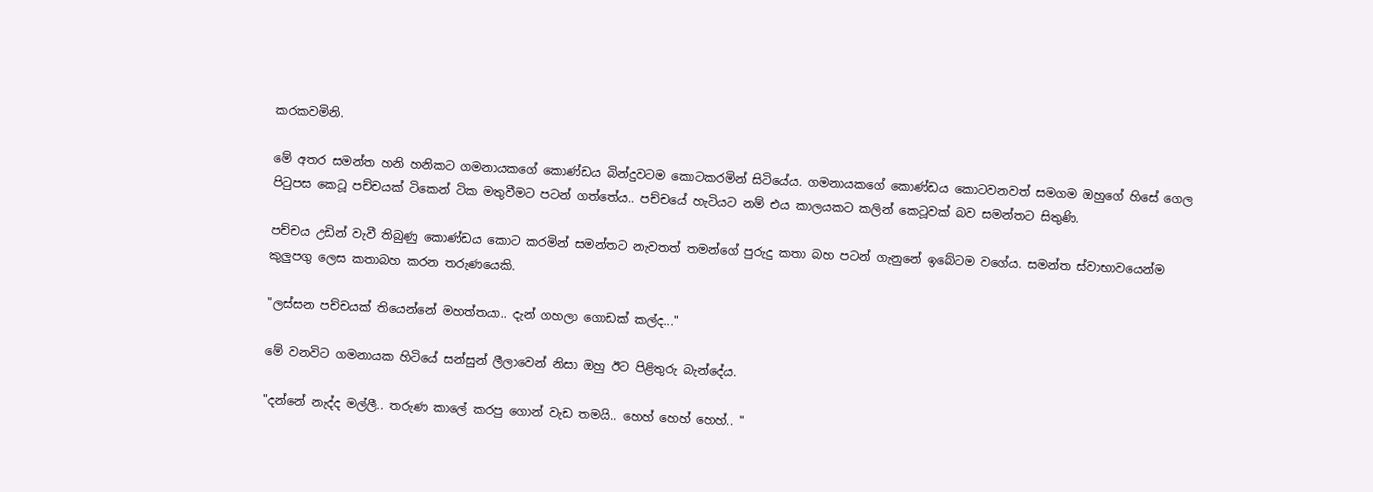කරකවමිනි.

මේ අතර සමන්ත හනි හනිකට ගමනායකගේ කොණ්ඩය බින්දුවටම කොටකරමින් සිටියේය. ගමනායකගේ කොණ්ඩය කොටවනවත් සමගම ඔහුගේ හිසේ ගෙල පිටුපස කෙටූ පච්චයක් ටිකෙන් ටික මතුවීමට පටන් ගත්තේය.. පච්චයේ හැටියට නම් එය කාලයකට කලින් කෙටූවක් බව සමන්තට සිතුණි.

පච්චය උඩින් වැවී තිබුණු කොණ්ඩය කොට කරමින් සමන්තට නැවතත් තමන්ගේ පුරුදු කතා බහ පටන් ගැනුනේ ඉබේටම වගේය. සමන්ත ස්වාභාවයෙන්ම කුලුපගු ලෙස කතාබහ කරන තරුණයෙකි.

"ලස්සන පච්චයක් තියෙන්නේ මහත්තයා.. දැන් ගහලා ගොඩක් කල්ද..."

මේ වනවිට ගමනායක හිටියේ සන්සුන් ලීලාවෙන් නිසා ඔහු ඊට පිළිතුරු බැන්දේය.

"දන්නේ නැද්ද මල්ලී.. තරුණ කාලේ කරපු ගොන් වැඩ තමයි.. හෙහ් හෙහ් හෙහ්.. "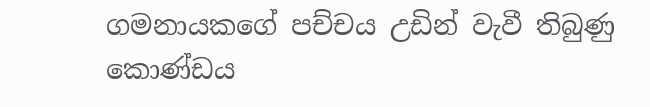ගමනායකගේ පච්චය උඩින් වැවී තිබුණු කොණ්ඩය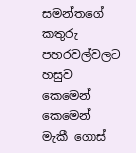සමන්තගේ කතුරු පහරවල්වලට හසුව කෙමෙන් කෙමෙන් මැකී ගොස්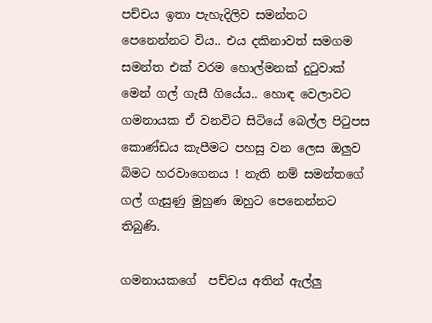පච්චය ඉතා පැහැදිලිව සමන්තට පෙනෙන්නට විය.. එය දකිනාවත් සමගම සමන්ත එක් වරම හොල්මනක් දුටුවාක් මෙන් ගල් ගැසී ගියේය.. හොඳ වෙලාවට ගමනායක ඒ වනවිට සිටියේ බෙල්ල පිටුපස කොණ්ඩය කැපීමට පහසු වන ලෙස ඔලුව බිමට හරවාගෙනය ! නැති නම් සමන්තගේ ගල් ගැසුණු මුහුණ ඔහුට පෙනෙන්නට තිබුණි.

ගමනායකගේ  පච්චය අතින් ඇල්ලු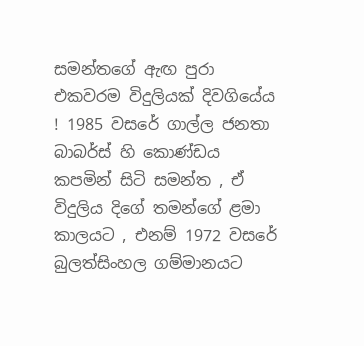සමන්තගේ ඇඟ පුරා එකවරම විදුලියක් දිවගියේය ! 1985 වසරේ ගාල්ල ජනතා බාබර්ස් හි කොණ්ඩය කපමින් සිටි සමන්ත , ඒ විදුලිය දිගේ තමන්ගේ ළමා කාලයට , එනම් 1972 වසරේ බුලත්සිංහල ගම්මානයට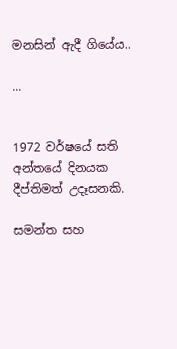මනසින් ඇදී ගියේය..

...


1972 වර්ෂයේ සති අන්තයේ දිනයක දීප්තිමත් උදෑසනකි.

සමන්ත සහ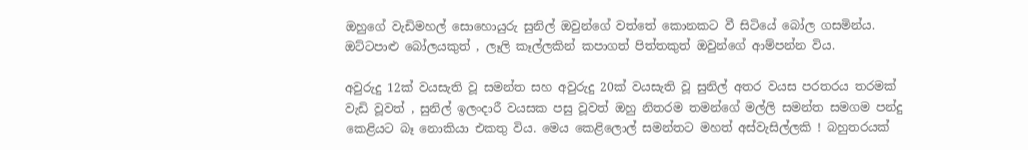ඔහුගේ වැඩිමහල් සොහොයුරු සුනිල් ඔවුන්ගේ වත්තේ කොනකට වී සිටියේ බෝල ගසමින්ය. ඔට්ටපාළු බෝලයකුත් , ලෑලි කෑල්ලකින් කපාගත් පිත්තකුත් ඔවුන්ගේ ආම්පන්න විය.

අවුරුදු 12ක් වයසැති වූ සමන්ත සහ අවුරුදු 20ක් වයසැති වූ සුනිල් අතර වයස පරතරය තරමක් වැඩි වූවත් , සුනිල් ඉලංදාරී වයසක පසු වූවත් ඔහු නිතරම තමන්ගේ මල්ලි සමන්ත සමගම පන්දු කෙළියට බෑ නොකියා එකතු විය. මෙය කෙළිලොල් සමන්තට මහත් අස්වැසිල්ලකි ! බහුතරයක්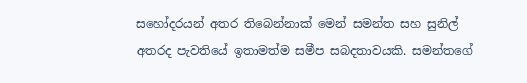සහෝදරයන් අතර තිබෙන්නාක් මෙන් සමන්ත සහ සුනිල් අතරද පැවතියේ ඉතාමත්ම සමීප සබදතාවයකි. සමන්තගේ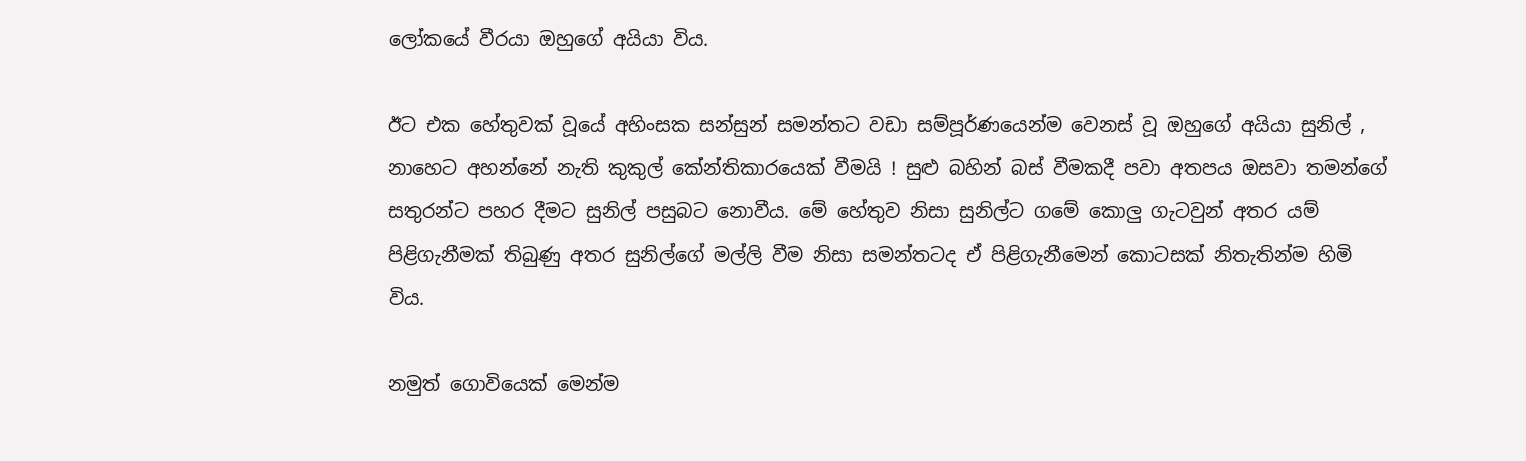ලෝකයේ වීරයා ඔහුගේ අයියා විය.

ඊට එක හේතුවක් වූයේ අහිංසක සන්සුන් සමන්තට වඩා සම්පූර්ණයෙන්ම වෙනස් වූ ඔහුගේ අයියා සුනිල් , නාහෙට අහන්නේ නැති කුකුල් කේන්තිකාරයෙක් වීමයි ! සුළු බහින් බස් වීමකදී පවා අතපය ඔසවා තමන්ගේ සතුරන්ට පහර දීමට සුනිල් පසුබට නොවීය. මේ හේතුව නිසා සුනිල්ට ගමේ කොලු ගැටවුන් අතර යම් පිළිගැනීමක් තිබුණු අතර සුනිල්ගේ මල්ලි වීම නිසා සමන්තටද ඒ පිළිගැනීමෙන් කොටසක් නිතැතින්ම හිමි විය.

නමුත් ගොවියෙක් මෙන්ම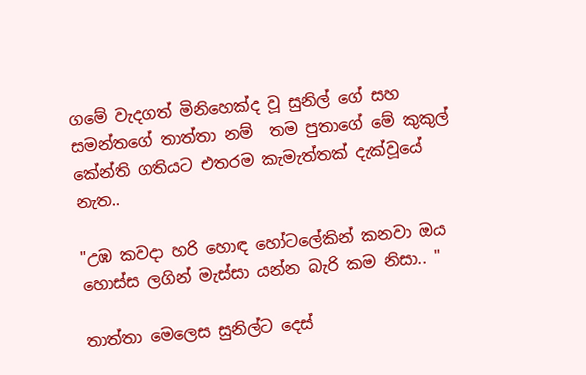ගමේ වැදගත් මිනිහෙක්ද වූ සුනිල් ගේ සහ සමන්තගේ තාත්තා නම්  තම පුතාගේ මේ කුකුල් කේන්ති ගතියට එතරම කැමැත්තක් දැක්වූයේ නැත..

"උඹ කවදා හරි හොඳ හෝටලේකින් කනවා ඔය හොස්ස ලගින් මැස්සා යන්න බැරි කම නිසා.. "

තාත්තා මෙලෙස සුනිල්ට දෙස්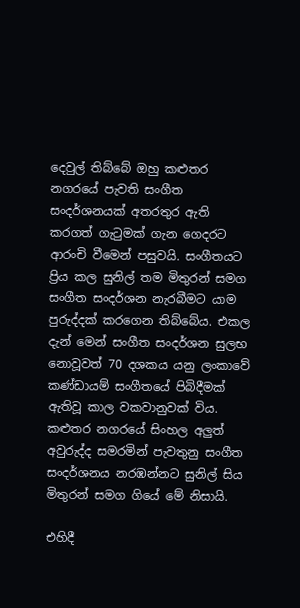දෙවුල් තිබ්බේ ඔහු කළුතර නගරයේ පැවති සංගීත සංදර්ශනයක් අතරතුර ඇති කරගත් ගැටුමක් ගැන ගෙදරට ආරංචි වීමෙන් පසුවයි. සංගීතයට ප්‍රිය කල සුනිල් තම මිතුරන් සමග සංගීත සංදර්ශන නැරබීමට යාම පුරුද්දක් කරගෙන තිබ්බේය. එකල දැන් මෙන් සංගීත සංදර්ශන සුලභ නොවූවත් 70 දශකය යනු ලංකාවේ කණ්ඩායම් සංගීතයේ පිබිදීමක් ඇතිවූ කාල වකවානුවක් විය. කළුතර නගරයේ සිංහල අලුත් අවුරුද්ද සමරමින් පැවතුනු සංගීත සංදර්ශනය නරඹන්නට සුනිල් සිය මිතුරන් සමග ගියේ මේ නිසායි.

එහිදී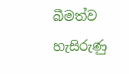බීමත්ව හැසිරුණු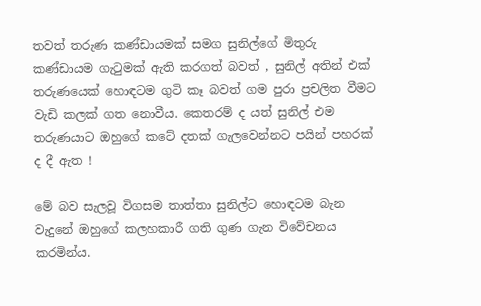තවත් තරුණ කණ්ඩායමක් සමග සුනිල්ගේ මිතුරු කණ්ඩායම ගැටුමක් ඇති කරගත් බවත් , සුනිල් අතින් එක් තරුණයෙක් හොඳටම ගුටි කෑ බවත් ගම පුරා ප්‍රචලිත වීමට වැඩි කලක් ගත නොවීය. කෙතරම් ද යත් සුනිල් එම තරුණයාට ඔහුගේ කටේ දතක් ගැලවෙන්නට පයින් පහරක් ද දී ඇත !

මේ බව සැලවූ විගසම තාත්තා සුනිල්ට හොඳටම බැන වැදුනේ ඔහුගේ කලහකාරී ගති ගුණ ගැන විවේචනය කරමින්ය.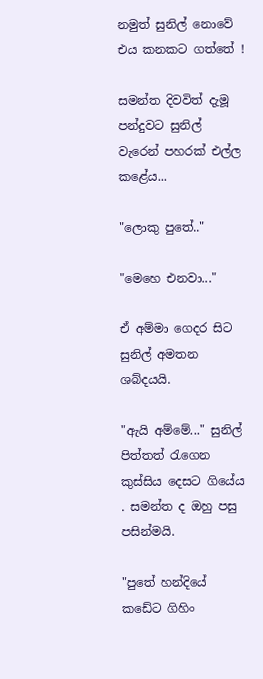නමුත් සුනිල් නොවේ එය කනකට ගත්තේ !

සමන්ත දිවවිත් දැමූ පන්දුවට සුනිල් වැරෙන් පහරක් එල්ල කළේය...

"ලොකු පුතේ.."

"මෙහෙ එනවා..."

ඒ අම්මා ගෙදර සිට සුනිල් අමතන ශබ්දයයි.

"ඇයි අම්මේ..." සුනිල් පිත්තත් රැගෙන කුස්සිය දෙසට ගියේය . සමන්ත ද ඔහු පසු පසින්මයි.

"පුතේ හන්දියේ කඩේට ගිහිං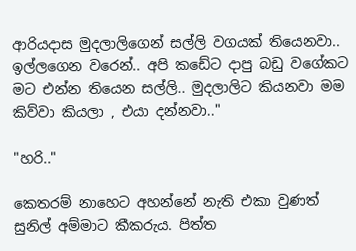ආරියදාස මුදලාලිගෙන් සල්ලි වගයක් තියෙනවා.. ඉල්ලගෙන වරෙන්.. අපි කඩේට දාපු බඩු වගේකට මට එන්න තියෙන සල්ලි.. මුදලාලිට කියනවා මම කිව්වා කියලා , එයා දන්නවා.."

"හරි.."

කෙතරම් නාහෙට අහන්නේ නැති එකා වුණත් සුනිල් අම්මාට කීකරුය. පිත්ත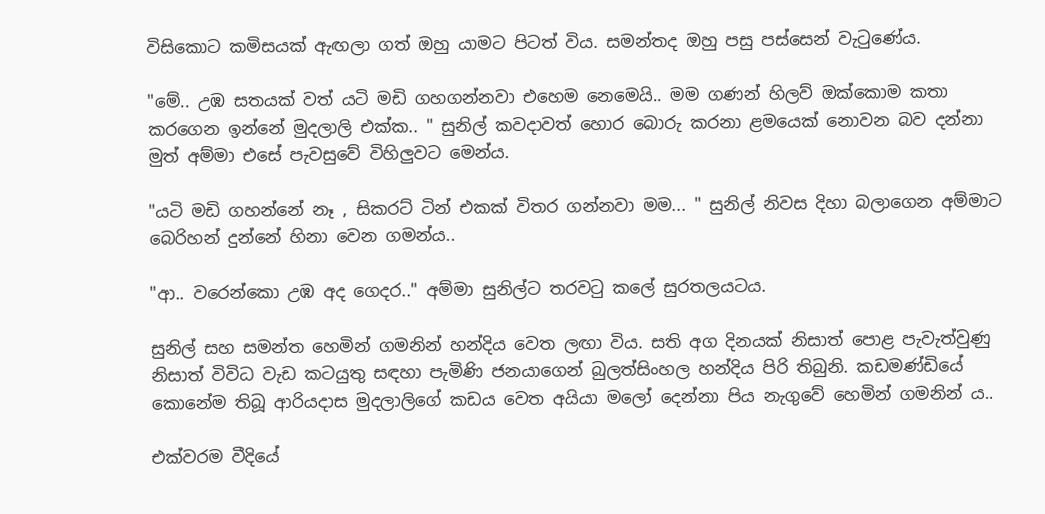විසිකොට කමිසයක් ඇඟලා ගත් ඔහු යාමට පිටත් විය. සමන්තද ඔහු පසු පස්සෙන් වැටුණේය.

"මේ.. උඹ සතයක් වත් යටි මඩි ගහගන්නවා එහෙම නෙමෙයි.. මම ගණන් හිලව් ඔක්කොම කතා කරගෙන ඉන්නේ මුදලාලි එක්ක.. " සුනිල් කවදාවත් හොර බොරු කරනා ළමයෙක් නොවන බව දන්නා මුත් අම්මා එසේ පැවසුවේ විහිලුවට මෙන්ය.

"යටි මඩි ගහන්නේ නෑ , සිකරට් ටින් එකක් විතර ගන්නවා මම... " සුනිල් නිවස දිහා බලාගෙන අම්මාට බෙරිහන් දුන්නේ හිනා වෙන ගමන්ය..

"ආ.. වරෙන්කො උඹ අද ගෙදර.." අම්මා සුනිල්ට තරවටු කලේ සුරතලයටය.

සුනිල් සහ සමන්ත හෙමින් ගමනින් හන්දිය වෙත ලඟා විය. සති අග දිනයක් නිසාත් පොළ පැවැත්වුණු නිසාත් විවිධ වැඩ කටයුතු සඳහා පැමිණි ජනයාගෙන් බුලත්සිංහල හන්දිය පිරි තිබුනි. කඩමණ්ඩියේ කොනේම තිබූ ආරියදාස මුදලාලිගේ කඩය වෙත අයියා මලෝ දෙන්නා පිය නැගුවේ හෙමින් ගමනින් ය..

එක්වරම වීදියේ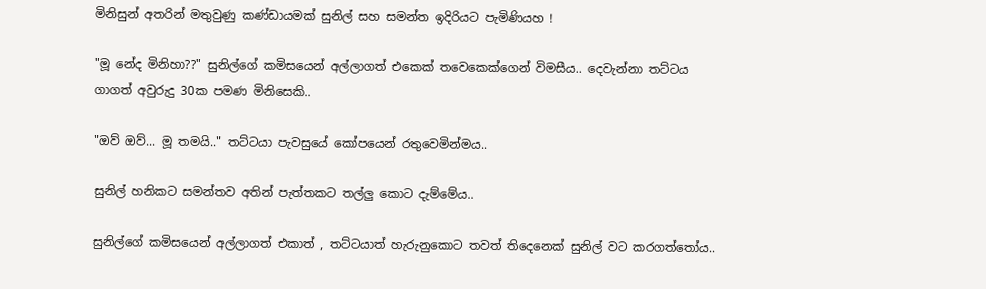මිනිසුන් අතරින් මතුවුණු කණ්ඩායමක් සුනිල් සහ සමන්ත ඉදිරියට පැමිණියහ !

"මූ නේද මිනිහා??" සුනිල්ගේ කමිසයෙන් අල්ලාගත් එකෙක් තවෙකෙක්ගෙන් විමසීය.. දෙවැන්නා තට්ටය ගාගත් අවුරුදු 30ක පමණ මිනිසෙකි..

"ඔව් ඔව්... මූ තමයි.." තට්ටයා පැවසුයේ කෝපයෙන් රතුවෙමින්මය..

සුනිල් හනිකට සමන්තව අතින් පැත්තකට තල්ලු කොට දැම්මේය..

සුනිල්ගේ කමිසයෙන් අල්ලාගත් එකාත් , තට්ටයාත් හැරුනුකොට තවත් තිදෙනෙක් සුනිල් වට කරගත්තෝය..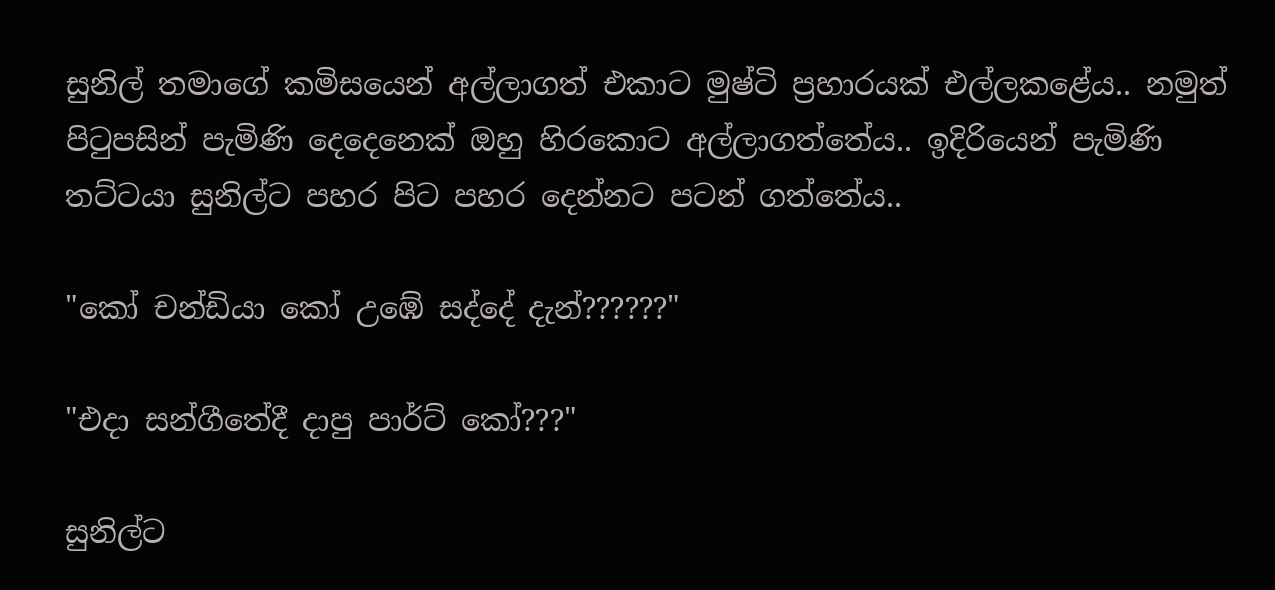සුනිල් තමාගේ කමිසයෙන් අල්ලාගත් එකාට මුෂ්ටි ප්‍රහාරයක් එල්ලකළේය.. නමුත් පිටුපසින් පැමිණි දෙදෙනෙක් ඔහු හිරකොට අල්ලාගත්තේය.. ඉදිරියෙන් පැමිණි තට්ටයා සුනිල්ට පහර පිට පහර දෙන්නට පටන් ගත්තේය..

"කෝ චන්ඩියා කෝ උඹේ සද්දේ දැන්??????"

"එදා සන්ගීතේදී දාපු පාර්ට් කෝ???"

සුනිල්ට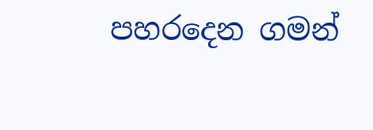පහරදෙන ගමන්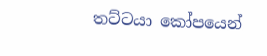තට්ටයා කෝපයෙන්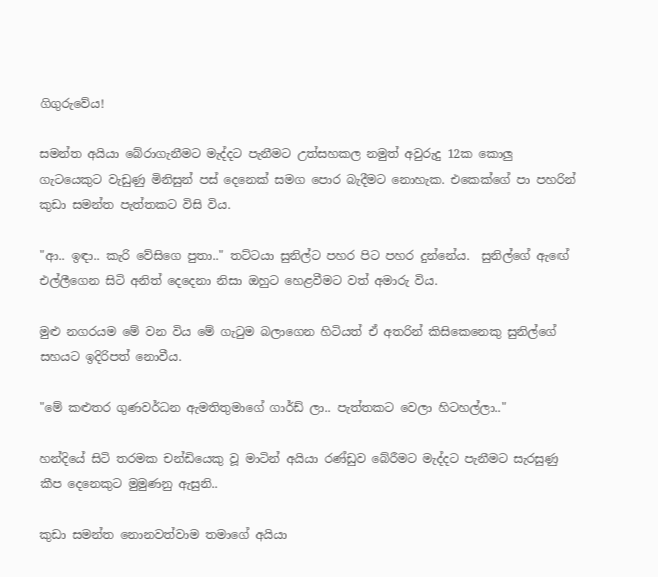ගිගුරුවේය!

සමන්ත අයියා බේරාගැනීමට මැද්දට පැනීමට උත්සහකල නමුත් අවුරුදු 12ක කොලු ගැටයෙකුට වැඩුණු මිනිසුන් පස් දෙනෙක් සමග පොර බැදීමට නොහැක. එකෙක්ගේ පා පහරින් කුඩා සමන්ත පැත්තකට විසි විය.

"ආ.. ඉඳා.. කැරි වේසිගෙ පුතා.." තට්ටයා සුනිල්ට පහර පිට පහර දුන්නේය.  සුනිල්ගේ ඇඟේ එල්ලීගෙන සිටි අනිත් දෙදෙනා නිසා ඔහුට හෙළවීමට වත් අමාරු විය.

මුළු නගරයම මේ වන විය මේ ගැටුම බලාගෙන හිටියත් ඒ අතරින් කිසිකෙනෙකු සුනිල්ගේ සහයට ඉදිරිපත් නොවීය.

"මේ කළුතර ගුණවර්ධන ඇමතිතුමාගේ ගාර්ඩ් ලා.. පැත්තකට වෙලා හිටහල්ලා.."

හන්දියේ සිටි තරමක චන්ඩියෙකු වූ මාටින් අයියා රණ්ඩුව බේරීමට මැද්දට පැනීමට සැරසුණු කීප දෙනෙකුට මුමුණනු ඇසුනි..

කුඩා සමන්ත නොනවත්වාම තමාගේ අයියා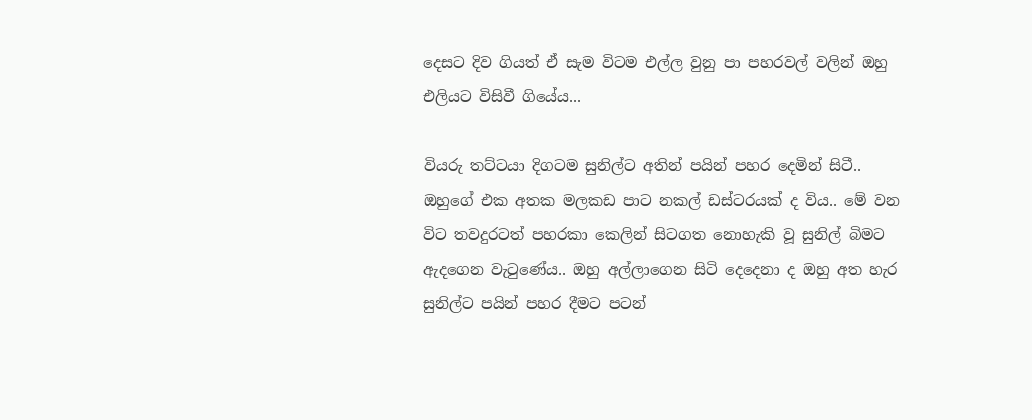දෙසට දිව ගියත් ඒ සැම විටම එල්ල වුනු පා පහරවල් වලින් ඔහු එලියට විසිවී ගියේය...

වියරු තට්ටයා දිගටම සුනිල්ට අතින් පයින් පහර දෙමින් සිටී.. ඔහුගේ එක අතක මලකඩ පාට නකල් ඩස්ටරයක් ද විය.. මේ වන විට තවදුරටත් පහරකා කෙලින් සිටගත නොහැකි වූ සුනිල් බිමට ඇදගෙන වැටුණේය.. ඔහු අල්ලාගෙන සිටි දෙදෙනා ද ඔහු අත හැර සුනිල්ට පයින් පහර දීමට පටන්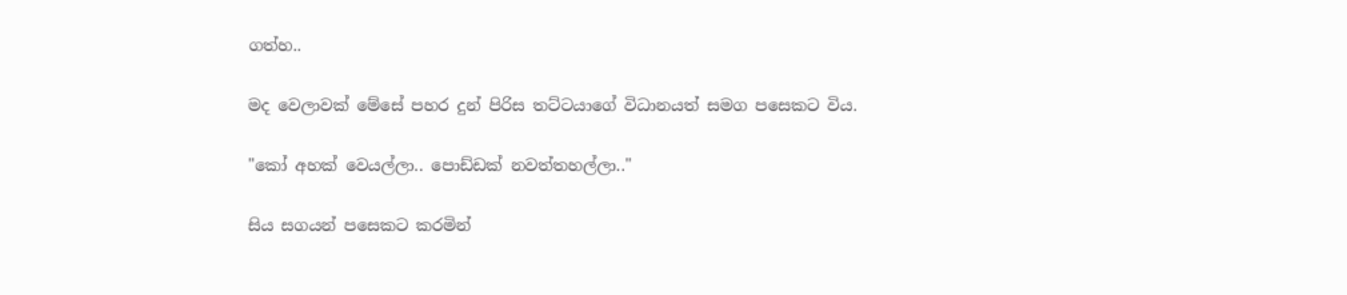ගත්හ..

මද වෙලාවක් මේසේ පහර දුන් පිරිස තට්ටයාගේ විධානයත් සමග පසෙකට විය.

"කෝ අහක් වෙයල්ලා.. පොඩ්ඩක් නවත්තහල්ලා.."

සිය සගයන් පසෙකට කරමින්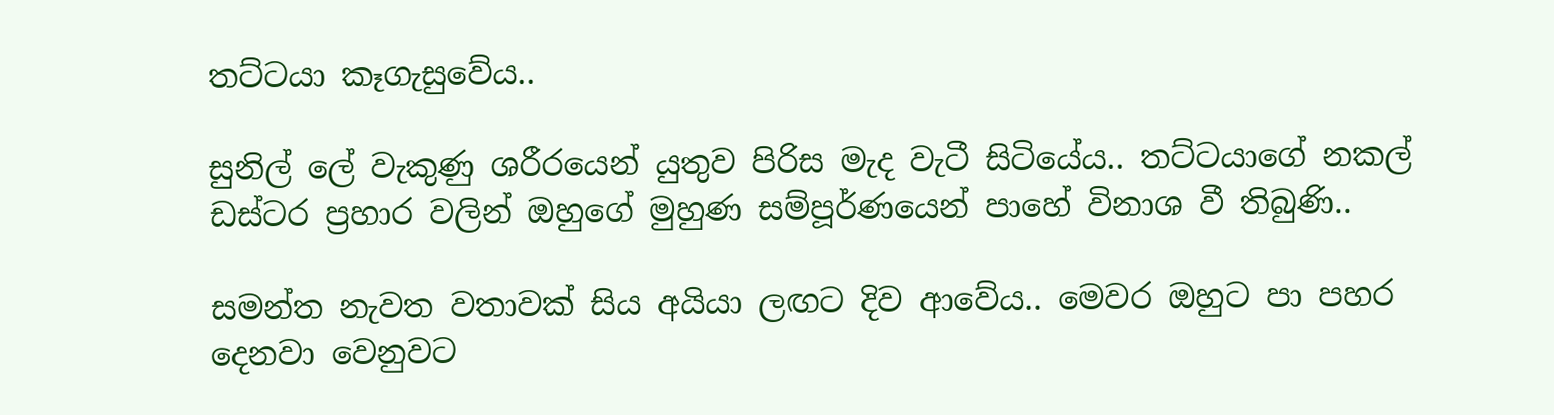තට්ටයා කෑගැසුවේය..

සුනිල් ලේ වැකුණු ශරීරයෙන් යුතුව පිරිස මැද වැටී සිටියේය.. තට්ටයාගේ නකල් ඩස්ටර ප්‍රහාර වලින් ඔහුගේ මුහුණ සම්පූර්ණයෙන් පාහේ විනාශ වී තිබුණි..

සමන්ත නැවත වතාවක් සිය අයියා ලඟට දිව ආවේය.. මෙවර ඔහුට පා පහර දෙනවා වෙනුවට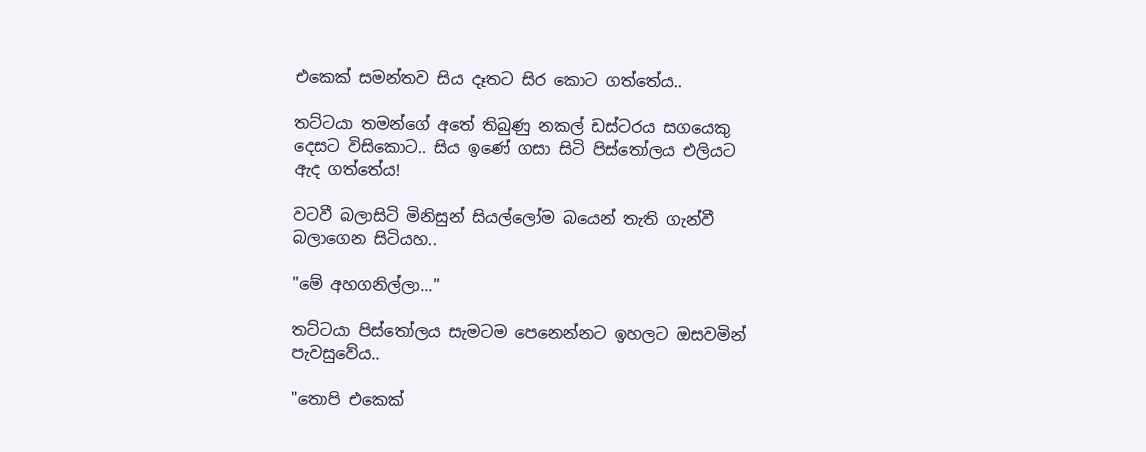එකෙක් සමන්තව සිය දෑතට සිර කොට ගත්තේය..

තට්ටයා තමන්ගේ අතේ තිබුණු නකල් ඩස්ටරය සගයෙකු දෙසට විසිකොට.. සිය ඉණේ ගසා සිටි පිස්තෝලය එලියට ඇද ගත්තේය!

වටවී බලාසිටි මිනිසුන් සියල්ලෝම බයෙන් තැති ගැන්වී බලාගෙන සිටියහ..

"මේ අහගනිල්ලා..."

තට්ටයා පිස්තෝලය සැමටම පෙනෙන්නට ඉහලට ඔසවමින් පැවසුවේය..

"තොපි එකෙක්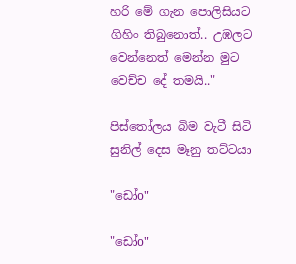හරි මේ ගැන පොලිසියට ගිහිං තිබුනොත්.. උඹලට වෙන්නෙත් මෙන්න මුට වෙච්ච දේ තමයි.."

පිස්තෝලය බිම වැටී සිටි සුනිල් දෙස මෑනු තට්ටයා

"ඩෝo"

"ඩෝo"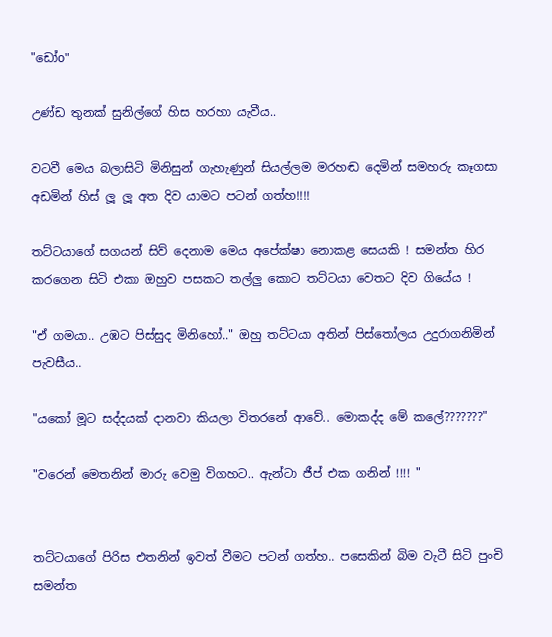"ඩෝo"

උණ්ඩ තුනක් සුනිල්ගේ හිස හරහා යැවීය..

වටවී මෙය බලාසිටි මිනිසුන් ගැහැණුන් සියල්ලම මරහඬ දෙමින් සමහරු කෑගසා අඩමින් හිස් ලූ ලූ අත දිව යාමට පටන් ගත්හ!!!!

තට්ටයාගේ සගයන් සිව් දෙනාම මෙය අපේක්ෂා නොකළ සෙයකි ! සමන්ත හිර කරගෙන සිටි එකා ඔහුව පසකට තල්ලු කොට තට්ටයා වෙතට දිව ගියේය !

"ඒ ගමයා.. උඹට පිස්සුද මිනිහෝ.." ඔහු තට්ටයා අතින් පිස්තෝලය උදුරාගනිමින් පැවසීය..

"යකෝ මූට සද්දයක් දානවා කියලා විතරනේ ආවේ.. මොකද්ද මේ කලේ???????"

"වරෙන් මෙතනින් මාරු වෙමු විගහට.. ඇන්ටා ජීප් එක ගනින් !!!! "


තට්ටයාගේ පිරිස එතනින් ඉවත් වීමට පටන් ගත්හ.. පසෙකින් බිම වැටී සිටි පුංචි සමන්ත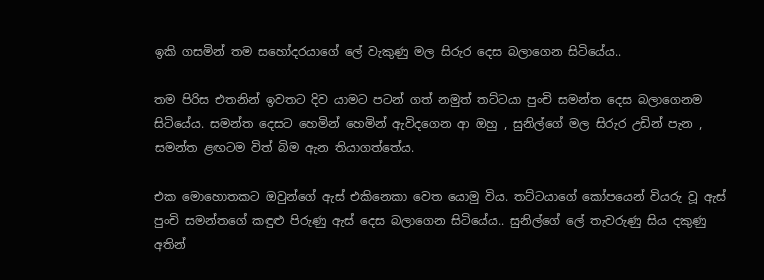ඉකි ගසමින් තම සහෝදරයාගේ ලේ වැකුණු මල සිරුර දෙස බලාගෙන සිටියේය..

තම පිරිස එතනින් ඉවතට දිව යාමට පටන් ගත් නමුත් තට්ටයා පුංචි සමන්ත දෙස බලාගෙනම සිටියේය. සමන්ත දෙසට හෙමින් හෙමින් ඇවිදගෙන ආ ඔහු , සුනිල්ගේ මල සිරුර උඩින් පැන , සමන්ත ළඟටම විත් බිම ඇන තියාගත්තේය.

එක මොහොතකට ඔවුන්ගේ ඇස් එකිනෙකා වෙත යොමු විය. තට්ටයාගේ කෝපයෙන් වියරු වූ ඇස් පුංචි සමන්තගේ කඳුළු පිරුණු ඇස් දෙස බලාගෙන සිටියේය.. සුනිල්ගේ ලේ තැවරුණු සිය දකුණු අතින්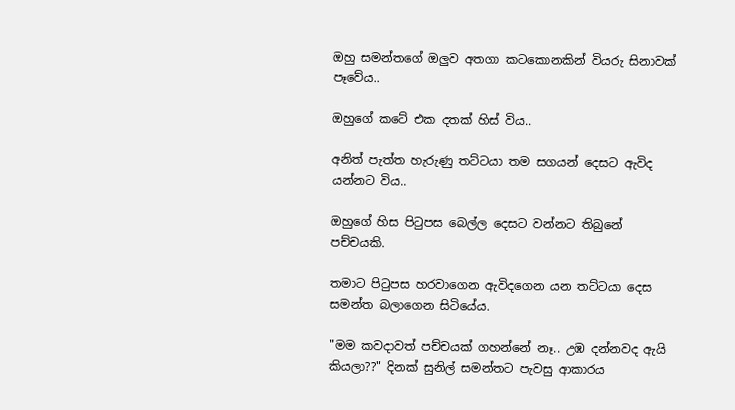ඔහු සමන්තගේ ඔලුව අතගා කටකොනකින් වියරු සිනාවක් පෑවේය..

ඔහුගේ කටේ එක දතක් හිස් විය..

අනිත් පැත්ත හැරුණු තට්ටයා තම සගයන් දෙසට ඇවිද යන්නට විය..

ඔහුගේ හිස පිටුපස බෙල්ල දෙසට වන්නට තිබුනේ පච්චයකි.

තමාට පිටුපස හරවාගෙන ඇවිදගෙන යන තට්ටයා දෙස සමන්ත බලාගෙන සිටියේය.

"මම කවදාවත් පච්චයක් ගහන්නේ නෑ.. උඹ දන්නවද ඇයි කියලා??" දිනක් සුනිල් සමන්තට පැවසු ආකාරය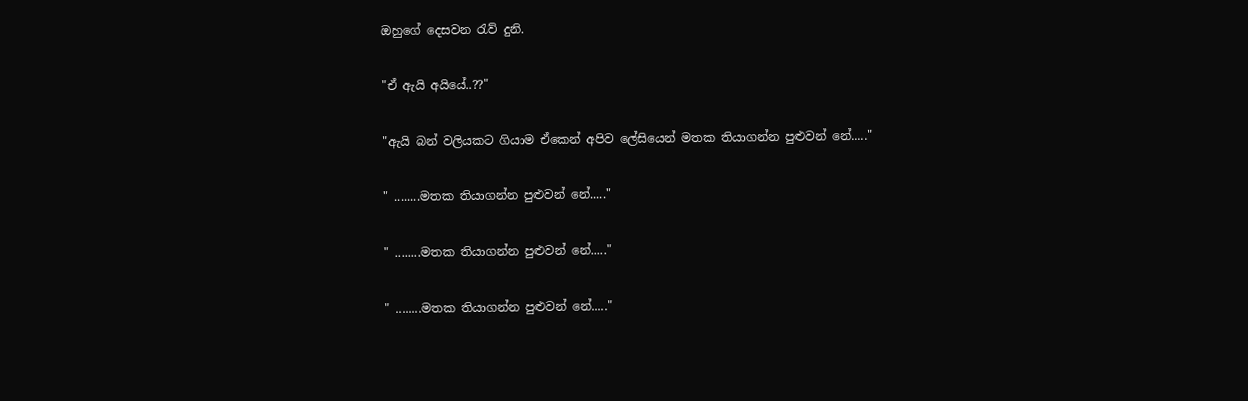ඔහුගේ දෙසවන රැව් දුනි.

"ඒ ඇයි අයියේ..??"

"ඇයි බන් වලියකට ගියාම ඒකෙන් අපිව ලේසියෙන් මතක තියාගන්න පුළුවන් නේ....."

" ........මතක තියාගන්න පුළුවන් නේ....."

" ........මතක තියාගන්න පුළුවන් නේ....."

" ........මතක තියාගන්න පුළුවන් නේ....."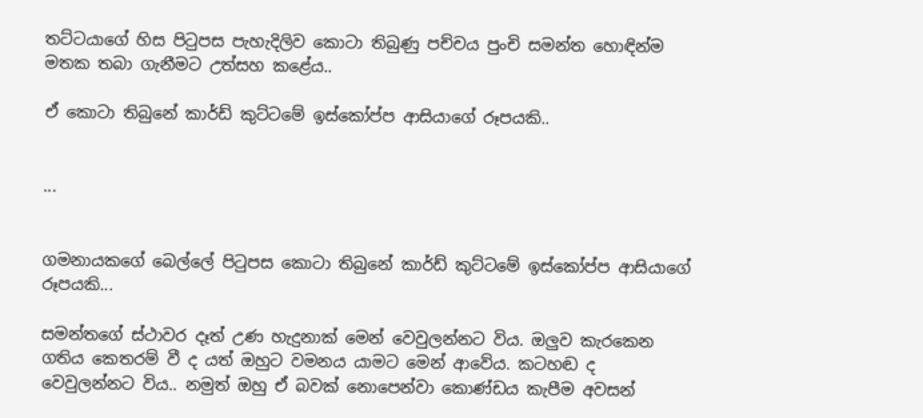තට්ටයාගේ හිස පිටුපස පැහැදිලිව කොටා තිබුණු පච්චය පුංචි සමන්ත හොඳින්ම මතක තබා ගැනීමට උත්සහ කළේය..

ඒ කොටා තිබුනේ කාර්ඩ් කුට්ටමේ ඉස්කෝප්ප ආසියාගේ රූපයකි..


...


ගමනායකගේ බෙල්ලේ පිටුපස කොටා තිබුනේ කාර්ඩ් කුට්ටමේ ඉස්කෝප්ප ආසියාගේ රූපයකි...

සමන්තගේ ස්ථාවර දෑත් උණ හැදුනාක් මෙන් වෙවුලන්නට විය. ඔලුව කැරකෙන ගතිය කෙතරම් වී ද යත් ඔහුට වමනය යාමට මෙන් ආවේය. කටහඬ ද වෙවුලන්නට විය.. නමුත් ඔහු ඒ බවක් නොපෙන්වා කොණ්ඩය කැපීම අවසන්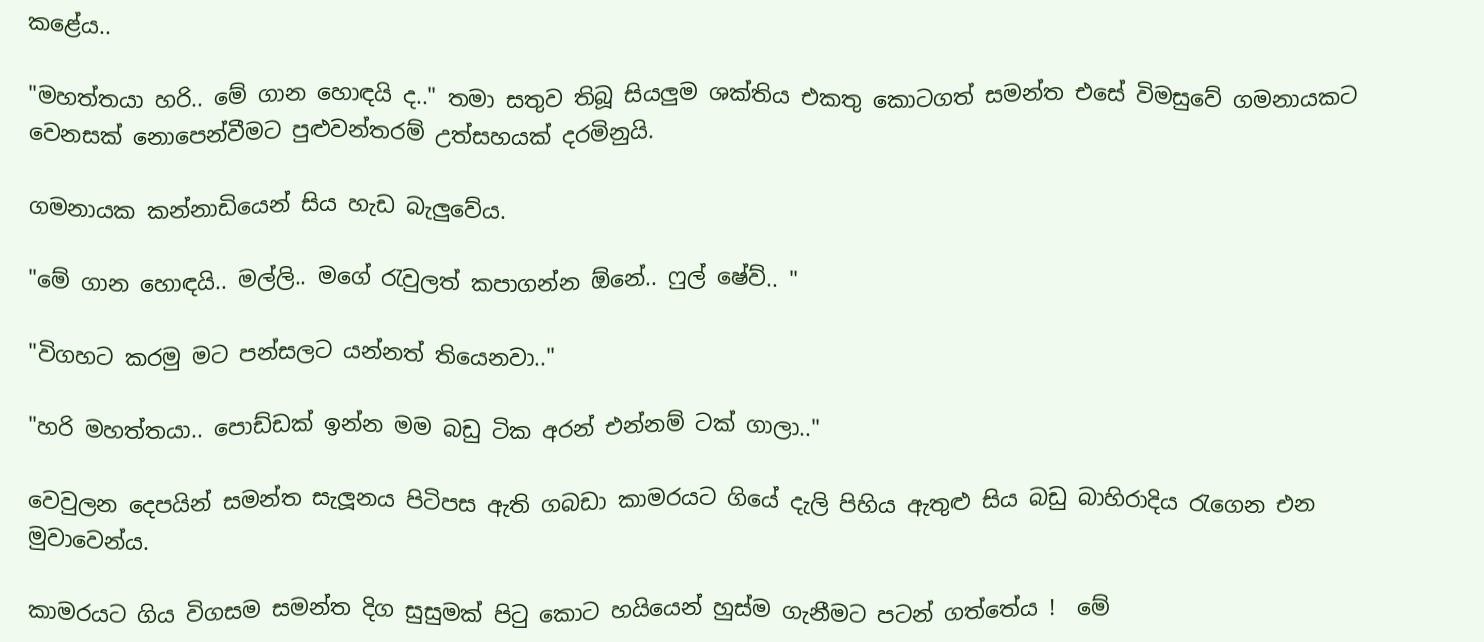කළේය..

"මහත්තයා හරි.. මේ ගාන හොඳයි ද.." තමා සතුව තිබූ සියලුම ශක්තිය එකතු කොටගත් සමන්ත එසේ විමසුවේ ගමනායකට වෙනසක් නොපෙන්වීමට පුළුවන්තරම් උත්සහයක් දරමිනුයි.

ගමනායක කන්නාඩියෙන් සිය හැඩ බැලුවේය.

"මේ ගාන හොඳයි.. මල්ලි.. මගේ රැවුලත් කපාගන්න ඕනේ.. ෆුල් ෂේව්.. "

"විගහට කරමු මට පන්සලට යන්නත් තියෙනවා.."

"හරි මහත්තයා.. පොඩ්ඩක් ඉන්න මම බඩු ටික අරන් එන්නම් ටක් ගාලා.."

වෙවුලන දෙපයින් සමන්ත සැලූනය පිටිපස ඇති ගබඩා කාමරයට ගියේ දැලි පිහිය ඇතුළු සිය බඩු බාහිරාදිය රැගෙන එන මුවාවෙන්ය.

කාමරයට ගිය විගසම සමන්ත දිග සුසුමක් පිටු කොට හයියෙන් හුස්ම ගැනීමට පටන් ගත්තේය !  මේ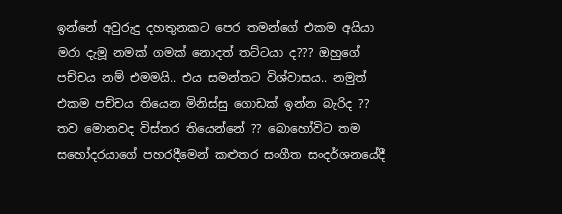ඉන්නේ අවුරුදු දහතුනකට පෙර තමන්ගේ එකම අයියා මරා දැමූ නමක් ගමක් නොදත් තට්ටයා ද??? ඔහුගේ පච්චය නම් එමමයි.. එය සමන්තට විශ්වාසය.. නමුත් එකම පච්චය තියෙන මිනිස්සු ගොඩක් ඉන්න බැරිද ?? තව මොනවද විස්තර තියෙන්නේ ?? බොහෝවිට තම සහෝදරයාගේ පහරදීමෙන් කළුතර සංගීත සංදර්ශනයේදී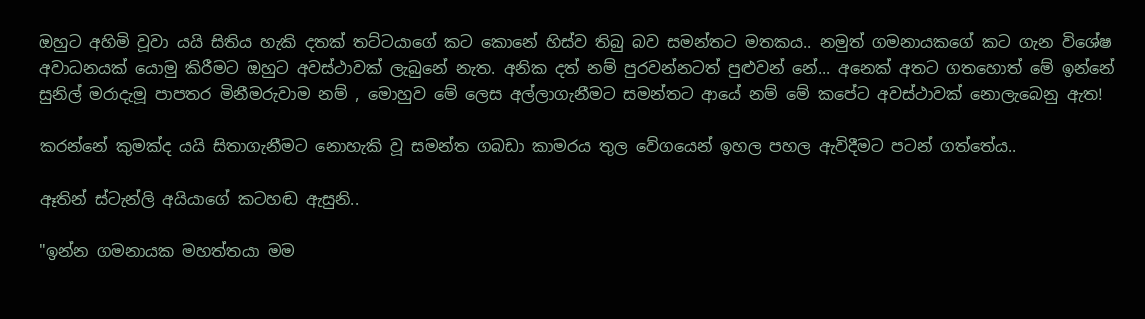ඔහුට අහිමි වූවා යයි සිතිය හැකි දතක් තට්ටයාගේ කට කොනේ හිස්ව තිබු බව සමන්තට මතකය.. නමුත් ගමනායකගේ කට ගැන විශේෂ අවාධනයක් යොමු කිරීමට ඔහුට අවස්ථාවක් ලැබුනේ නැත. අනික දත් නම් පුරවන්නටත් පුළුවන් නේ... අනෙක් අතට ගතහොත් මේ ඉන්නේ සුනිල් මරාදැමූ පාපතර මිනීමරුවාම නම් , මොහුව මේ ලෙස අල්ලාගැනීමට සමන්තට ආයේ නම් මේ කපේට අවස්ථාවක් නොලැබෙනු ඇත!

කරන්නේ කුමක්ද යයි සිතාගැනීමට නොහැකි වූ සමන්ත ගබඩා කාමරය තුල වේගයෙන් ඉහල පහල ඇවිදීමට පටන් ගත්තේය..

ඈතින් ස්ටැන්ලි අයියාගේ කටහඬ ඇසුනි..

"ඉන්න ගමනායක මහත්තයා මම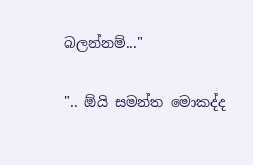බලන්නම්..."

".. ඕයි සමන්ත මොකද්ද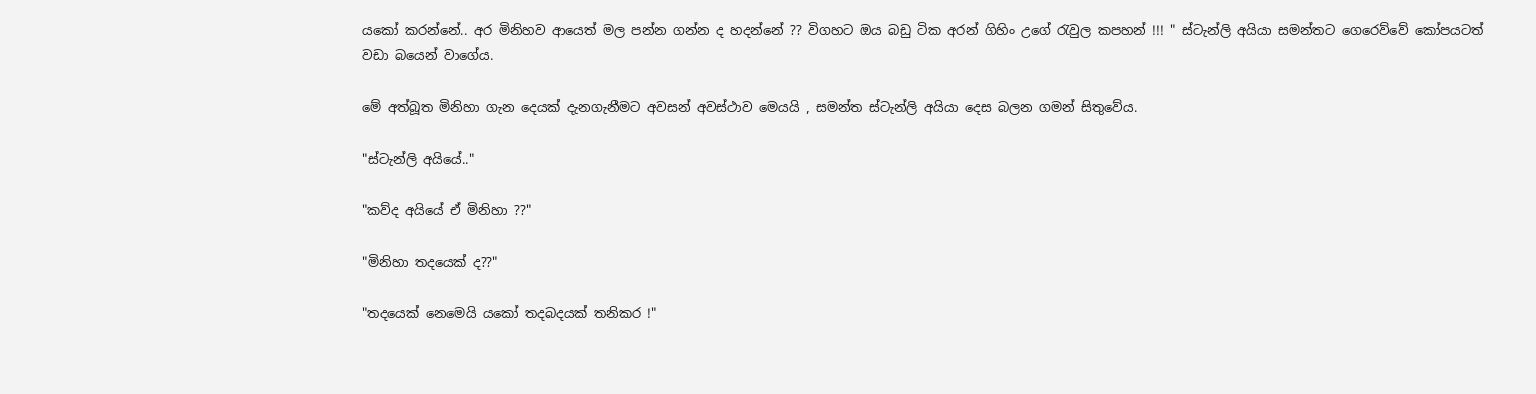යකෝ කරන්නේ.. අර මිනිහව ආයෙත් මල පන්න ගන්න ද හදන්නේ ?? විගහට ඔය බඩු ටික අරන් ගිහිං උගේ රැවුල කපහන් !!! " ස්ටැන්ලි අයියා සමන්තට ගෙරෙව්වේ කෝපයටත් වඩා බයෙන් වාගේය.

මේ අත්බූත මිනිහා ගැන දෙයක් දැනගැනීමට අවසන් අවස්ථාව මෙයයි , සමන්ත ස්ටැන්ලි අයියා දෙස බලන ගමන් සිතුවේය.

"ස්ටැන්ලි අයියේ.."

"කව්ද අයියේ ඒ මිනිහා ??"

"මිනිහා තදයෙක් ද??"

"තදයෙක් නෙමෙයි යකෝ තදබදයක් තනිකර !"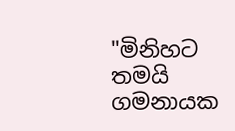"මිනිහට තමයි ගමනායක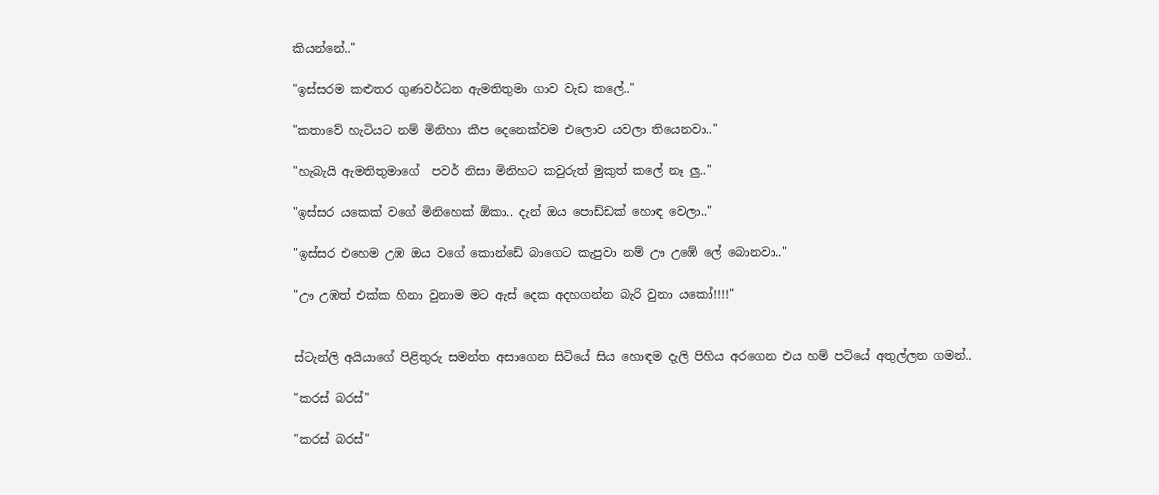කියන්නේ.."

"ඉස්සරම කළුතර ගුණවර්ධන ඇමතිතුමා ගාව වැඩ කලේ.."

"කතාවේ හැටියට නම් මිනිහා කීප දෙනෙක්වම එලොව යවලා තියෙනවා.."

"හැබැයි ඇමතිතුමාගේ  පවර් නිසා මිනිහට කවුරුත් මුකුත් කලේ නෑ ලු.."

"ඉස්සර යකෙක් වගේ මිනිහෙක් ඕකා.. දැන් ඔය පොඩ්ඩක් හොඳ වෙලා.."

"ඉස්සර එහෙම උඹ ඔය වගේ කොන්ඩේ බාගෙට කැපුවා නම් ඌ උඹේ ලේ බොනවා.."

"ඌ උඹත් එක්ක හිනා වුනාම මට ඇස් දෙක අදහගන්න බැරි වුනා යකෝ!!!!"


ස්ටැන්ලි අයියාගේ පිළිතුරු සමන්ත අසාගෙන සිටියේ සිය හොඳම දැලි පිහිය අරගෙන එය හම් පටියේ අතුල්ලන ගමන්..

"කරස් බරස්"

"කරස් බරස්"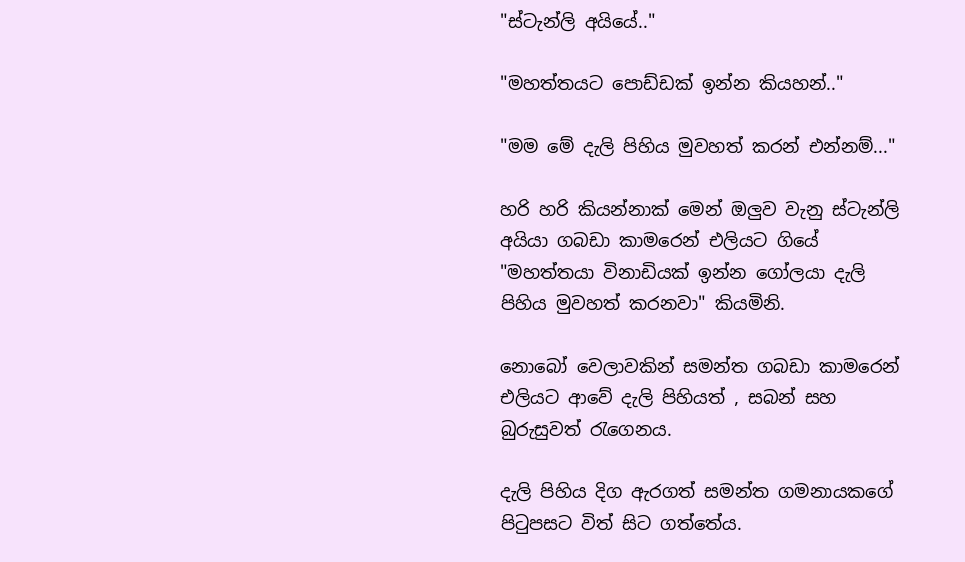"ස්ටැන්ලි අයියේ.."

"මහත්තයට පොඩ්ඩක් ඉන්න කියහන්.."

"මම මේ දැලි පිහිය මුවහත් කරන් එන්නම්..."

හරි හරි කියන්නාක් මෙන් ඔලුව වැනු ස්ටැන්ලි අයියා ගබඩා කාමරෙන් එලියට ගියේ "මහත්තයා විනාඩියක් ඉන්න ගෝලයා දැලි පිහිය මුවහත් කරනවා" කියමිනි.

නොබෝ වෙලාවකින් සමන්ත ගබඩා කාමරෙන් එලියට ආවේ දැලි පිහියත් , සබන් සහ බුරුසුවත් රැගෙනය.

දැලි පිහිය දිග ඇරගත් සමන්ත ගමනායකගේ පිටුපසට විත් සිට ගත්තේය.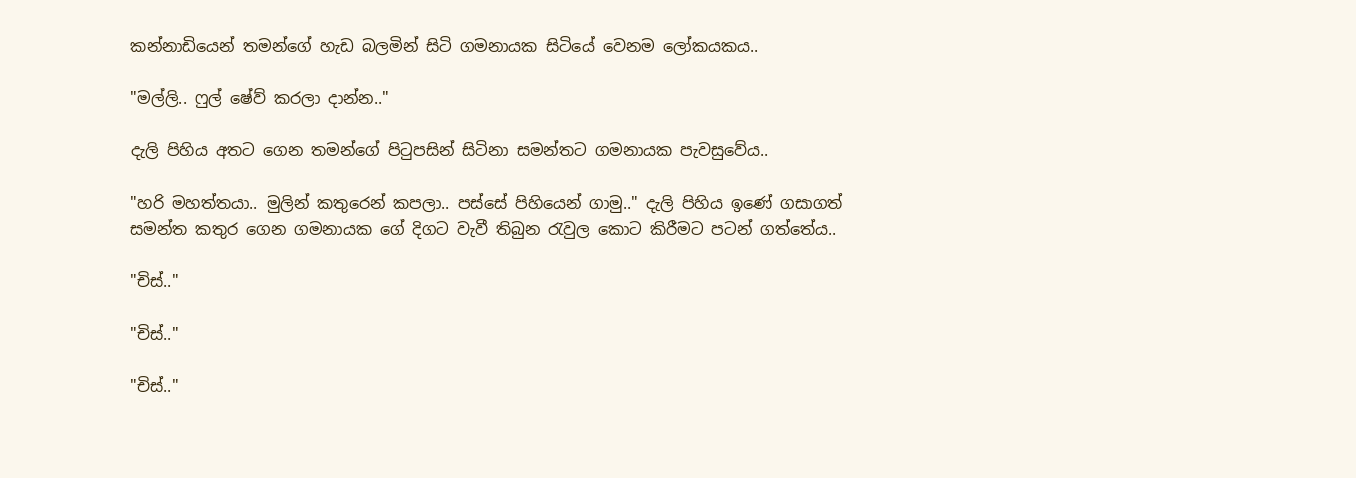කන්නාඩියෙන් තමන්ගේ හැඩ බලමින් සිටි ගමනායක සිටියේ වෙනම ලෝකයකය..

"මල්ලි.. ෆුල් ෂේව් කරලා දාන්න.."

දැලි පිහිය අතට ගෙන තමන්ගේ පිටුපසින් සිටිනා සමන්තට ගමනායක පැවසුවේය..

"හරි මහත්තයා.. මුලින් කතුරෙන් කපලා.. පස්සේ පිහියෙන් ගාමු.." දැලි පිහිය ඉණේ ගසාගත් සමන්ත කතුර ගෙන ගමනායක ගේ දිගට වැවී තිබුන රැවුල කොට කිරීමට පටන් ගත්තේය..

"චිස්.."

"චිස්.."

"චිස්.."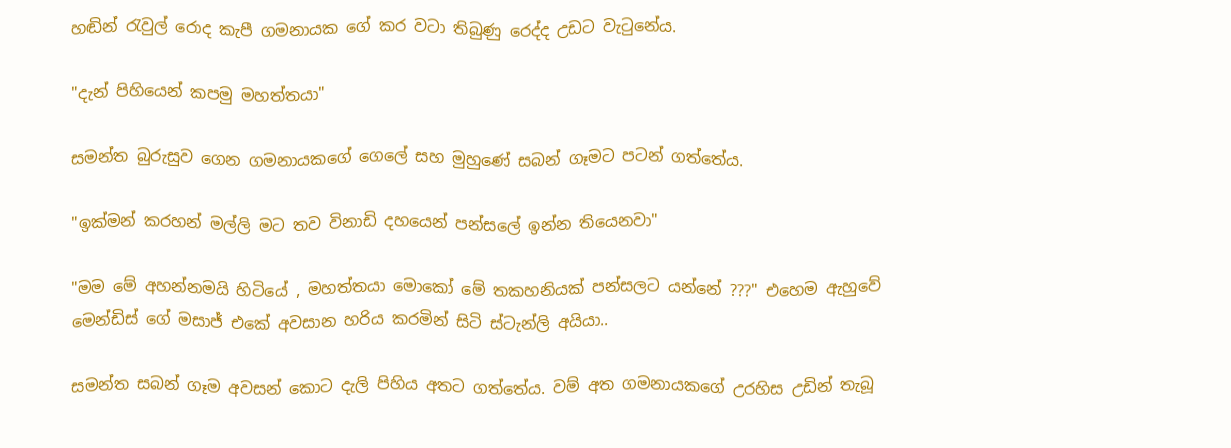හඬින් රැවුල් රොද කැපී ගමනායක ගේ කර වටා තිබුණු රෙද්ද උඩට වැටුනේය.

"දැන් පිහියෙන් කපමු මහත්තයා"

සමන්ත බුරුසුව ගෙන ගමනායකගේ ගෙලේ සහ මුහුණේ සබන් ගෑමට පටන් ගත්තේය.

"ඉක්මන් කරහන් මල්ලි මට තව විනාඩි දහයෙන් පන්සලේ ඉන්න තියෙනවා"

"මම මේ අහන්නමයි හිටියේ , මහත්තයා මොකෝ මේ තකහනියක් පන්සලට යන්නේ ???" එහෙම ඇහුවේ මෙන්ඩිස් ගේ මසාජ් එකේ අවසාන හරිය කරමින් සිටි ස්ටැන්ලි අයියා..

සමන්ත සබන් ගෑම අවසන් කොට දැලි පිහිය අතට ගත්තේය. වම් අත ගමනායකගේ උරහිස උඩින් තැබූ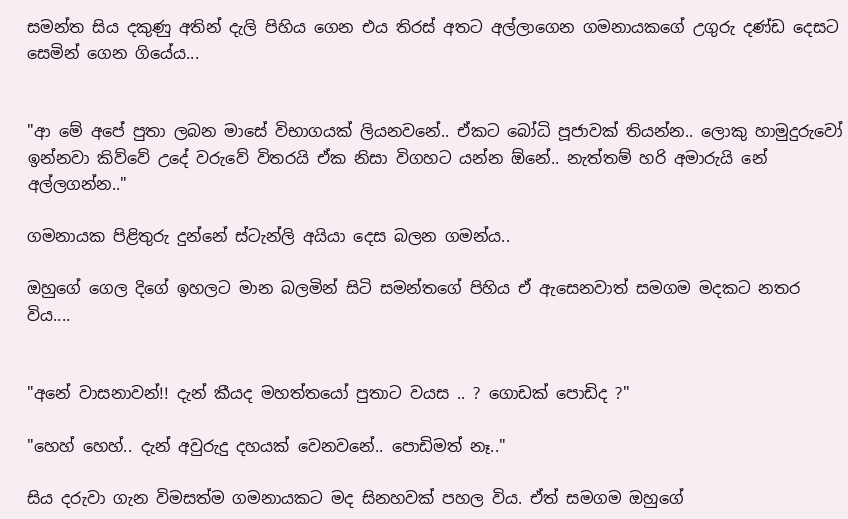සමන්ත සිය දකුණු අතින් දැලි පිහිය ගෙන එය තිරස් අතට අල්ලාගෙන ගමනායකගේ උගුරු දණ්ඩ දෙසට සෙමින් ගෙන ගියේය...


"ආ මේ අපේ පුතා ලබන මාසේ විභාගයක් ලියනවනේ.. ඒකට බෝධි පූජාවක් තියන්න.. ලොකු හාමුදුරුවෝ ඉන්නවා කිව්වේ උදේ වරුවේ විතරයි ඒක නිසා විගහට යන්න ඕනේ.. නැත්තම් හරි අමාරුයි නේ අල්ලගන්න.."

ගමනායක පිළිතුරු දුන්නේ ස්ටැන්ලි අයියා දෙස බලන ගමන්ය..

ඔහුගේ ගෙල දිගේ ඉහලට මාන බලමින් සිටි සමන්තගේ පිහිය ඒ ඇසෙනවාත් සමගම මදකට නතර විය....


"අනේ වාසනාවන්!! දැන් කීයද මහත්තයෝ පුතාට වයස .. ? ගොඩක් පොඩිද ?"

"හෙහ් හෙහ්.. දැන් අවුරුදු දහයක් වෙනවනේ.. පොඩිමත් නෑ.."

සිය දරුවා ගැන විමසත්ම ගමනායකට මද සිනහවක් පහල විය. ඒත් සමගම ඔහුගේ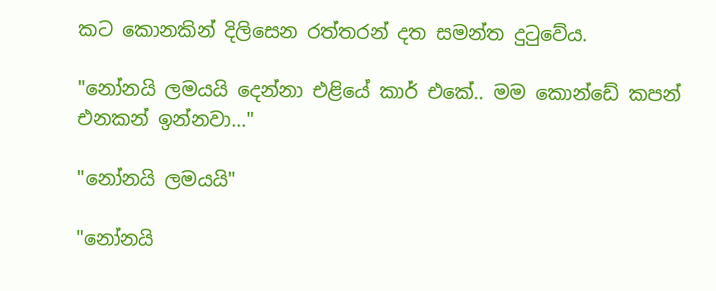කට කොනකින් දිලිසෙන රත්තරන් දත සමන්ත දුටුවේය.

"නෝනයි ලමයයි දෙන්නා එළියේ කාර් එකේ.. මම කොන්ඩේ කපන් එනකන් ඉන්නවා..."

"නෝනයි ලමයයි"

"නෝනයි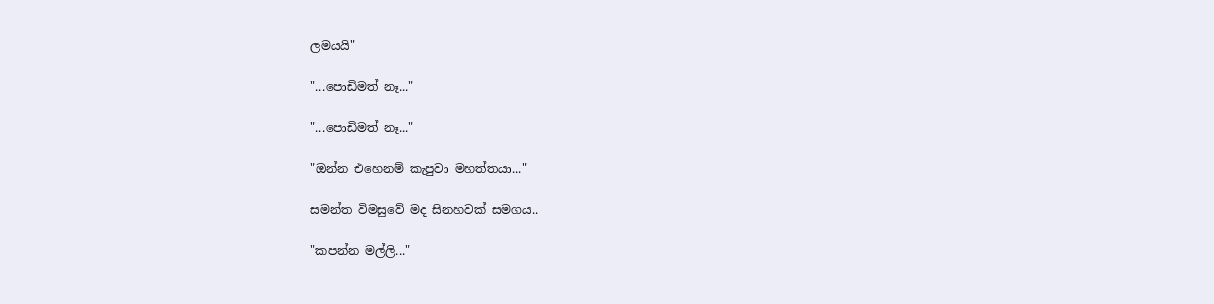ලමයයි"

"...පොඩිමත් නෑ..."

"...පොඩිමත් නෑ..."

"ඔන්න එහෙනම් කැපුවා මහත්තයා..."

සමන්ත විමසුවේ මද සිනහවක් සමගය..

"කපන්න මල්ලි..."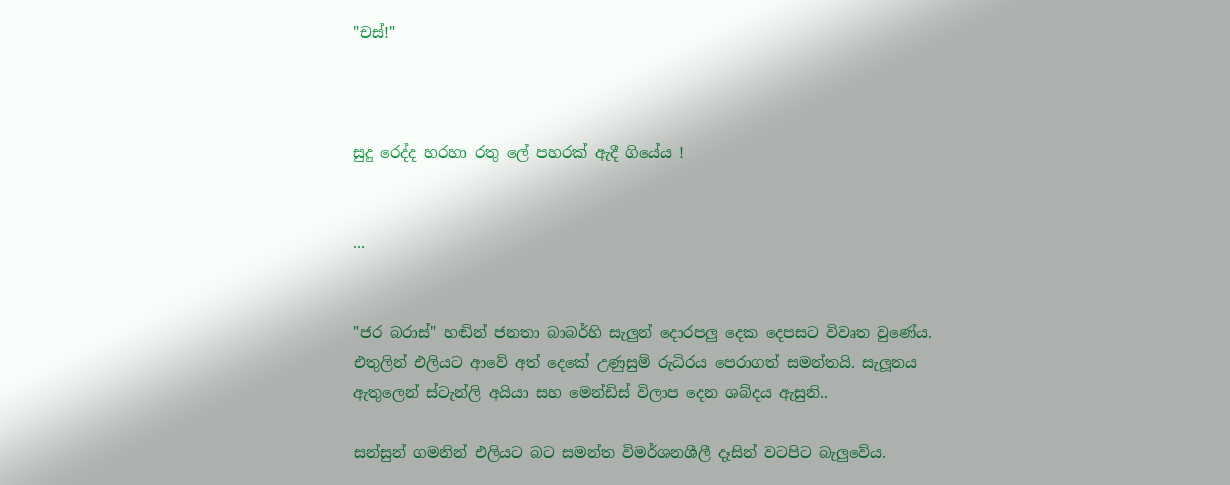"චස්!"



සුදු රෙද්ද හරහා රතු ලේ පහරක් ඇදී ගියේය !


...


"ජර බරාස්" හඬින් ජනතා බාබර්හි සැලුන් දොරපලු දෙක දෙපසට විවෘත වුණේය. එතුලින් එලියට ආවේ අත් දෙකේ උණුසුම් රුධිරය පෙරාගත් සමන්තයි. සැලූනය ඇතුලෙන් ස්ටැන්ලි අයියා සහ මෙන්ඩිස් විලාප දෙන ශබ්දය ඇසුනි..

සන්සුන් ගමනින් එලියට බට සමන්ත විමර්ශනශීලී දෑසින් වටපිට බැලුවේය.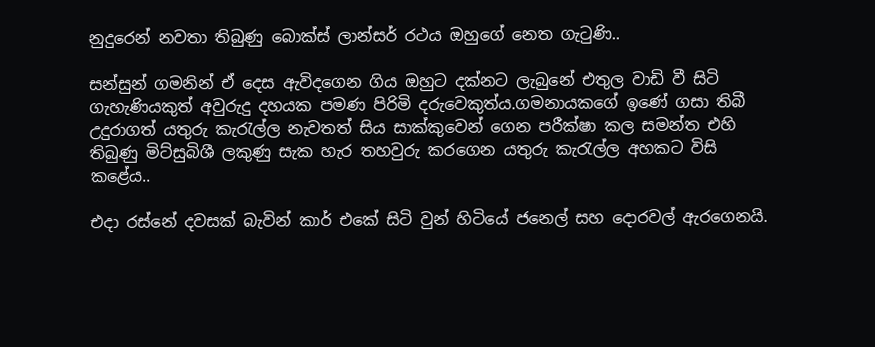නුදුරෙන් නවතා තිබුණු බොක්ස් ලාන්සර් රථය ඔහුගේ නෙත ගැටුණි..

සන්සුන් ගමනින් ඒ දෙස ඇවිදගෙන ගිය ඔහුට දක්නට ලැබුනේ එතුල වාඩි වී සිටි ගැහැණියකුත් අවුරුදු දහයක පමණ පිරිමි දරුවෙකුත්ය.ගමනායකගේ ඉණේ ගසා තිබී උදුරාගත් යතුරු කැරැල්ල නැවතත් සිය සාක්කුවෙන් ගෙන පරීක්ෂා කල සමන්ත එහි තිබුණු මිට්සුබිශී ලකුණු සැක හැර තහවුරු කරගෙන යතුරු කැරැල්ල අහකට විසි කළේය..

එදා රස්නේ දවසක් බැවින් කාර් එකේ සිටි වුන් හිටියේ ජනෙල් සහ දොරවල් ඇරගෙනයි.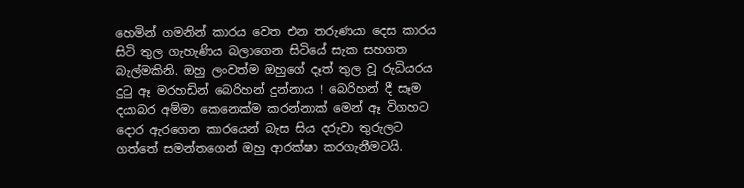හෙමින් ගමනින් කාරය වෙත එන තරුණයා දෙස කාරය සිටි තුල ගැහැණිය බලාගෙන සිටියේ සැක සහගත බැල්මකිනි. ඔහු ලංවත්ම ඔහුගේ දෑත් තුල වූ රුධියරය දුටු ඈ මරහඩින් බෙරිහන් දුන්නාය ! බෙරිහන් දී සෑම දයාබර අම්මා කෙනෙක්ම කරන්නාක් මෙන් ඈ විගහට දොර ඇරගෙන කාරයෙන් බැස සිය දරුවා තුරුලට ගත්තේ සමන්තගෙන් ඔහු ආරක්ෂා කරගැනීමටයි.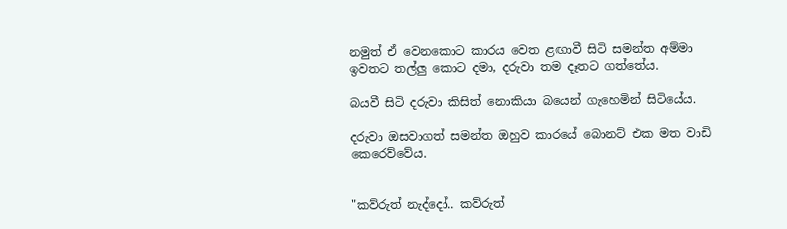නමුත් ඒ වෙනකොට කාරය වෙත ළඟාවී සිටි සමන්ත අම්මා ඉවතට තල්ලු කොට දමා, දරුවා තම දෑතට ගත්තේය.

බයවී සිටි දරුවා කිසිත් නොකියා බයෙන් ගැහෙමින් සිටියේය.

දරුවා ඔසවාගත් සමන්ත ඔහුව කාරයේ බොනට් එක මත වාඩි කෙරෙව්වේය.


"කව්රුත් නැද්දෝ.. කව්රුත්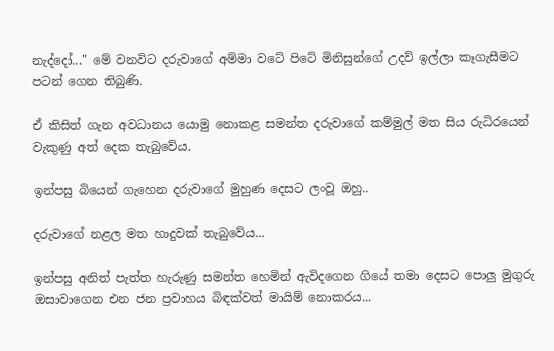නැද්දෝ..." මේ වනවිට දරුවාගේ අම්මා වටේ පිටේ මිනිසුන්ගේ උදව් ඉල්ලා කෑගැසීමට පටන් ගෙන තිබුණි.

ඒ කිසිත් ගැන අවධානය යොමු නොකළ සමන්ත දරුවාගේ කම්මුල් මත සිය රුධිරයෙන් වැකුණු අත් දෙක තැබුවේය.

ඉන්පසු බියෙන් ගැහෙන දරුවාගේ මුහුණ දෙසට ලංවූ ඔහු..

දරුවාගේ නළල මත හාදුවක් තැබුවේය...

ඉන්පසු අනිත් පැත්ත හැරුණු සමන්ත හෙමින් ඇවිදගෙන ගියේ තමා දෙසට පොලු මුගුරු ඔසාවාගෙන එන ජන ප්‍රවාහය බිඳක්වත් මායිම් නොකරය...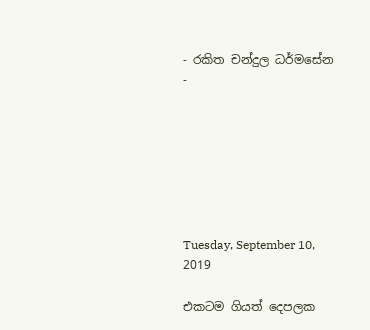- රකිත චන්දුල ධර්මසේන -







Tuesday, September 10, 2019

එකටම ගියත් දෙපලක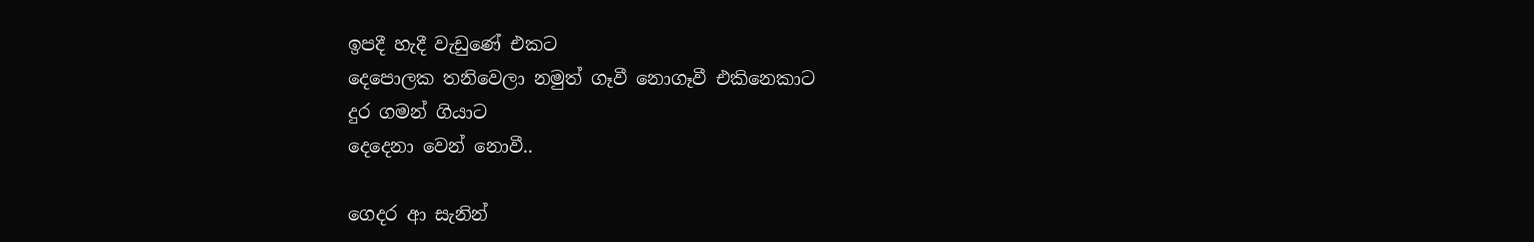ඉපදී හැදී වැඩුණේ එකට
දෙපොලක තනිවෙලා නමුත් ගෑවී නොගෑවී එකිනෙකාට
දුර ගමන් ගියාට
දෙදෙනා වෙන් නොවී..

ගෙදර ආ සැනින්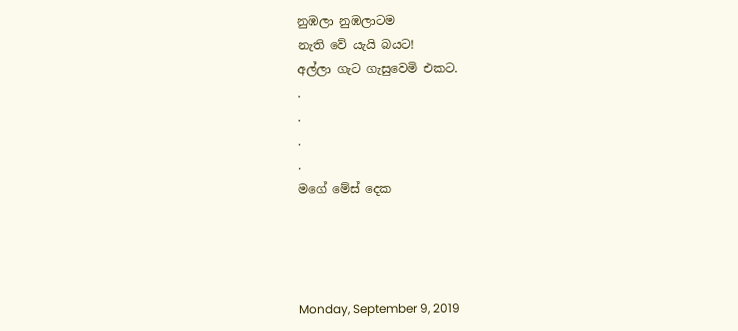නුඹලා නුඹලාටම
නැති වේ යැයි බයට!
අල්ලා ගැට ගැසුවෙමි එකට.
.
.
.
.
මගේ මේස් දෙක




Monday, September 9, 2019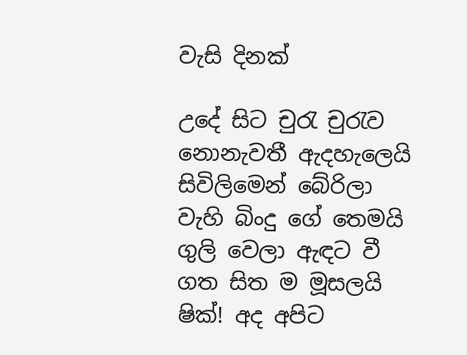වැසි දිනක්

උදේ සිට චුරැ චුරැව
නොනැවතී ඇදහැලෙයි
සිවිලිමෙන් බේරිලා
වැහි බිංදු ගේ තෙමයි
ගුලි වෙලා ඇඳට වී
ගත සිත ම මූසලයි
ෂික්! අද අපිට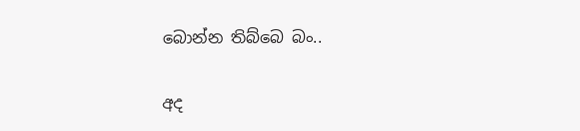බොන්න තිබ්බෙ බං..

අද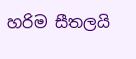හරිම සීතලයි